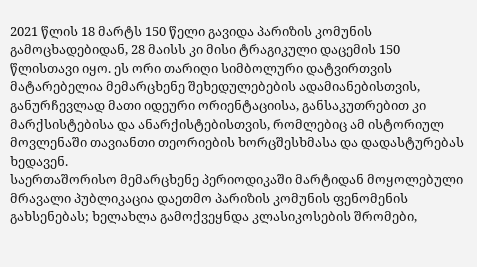2021 წლის 18 მარტს 150 წელი გავიდა პარიზის კომუნის გამოცხადებიდან, 28 მაისს კი მისი ტრაგიკული დაცემის 150 წლისთავი იყო. ეს ორი თარიღი სიმბოლური დატვირთვის მატარებელია მემარცხენე შეხედულებების ადამიანებისთვის, განურჩევლად მათი იდეური ორიენტაციისა, განსაკუთრებით კი მარქსისტებისა და ანარქისტებისთვის, რომლებიც ამ ისტორიულ მოვლენაში თავიანთი თეორიების ხორცშესხმასა და დადასტურებას ხედავენ.
საერთაშორისო მემარცხენე პერიოდიკაში მარტიდან მოყოლებული მრავალი პუბლიკაცია დაეთმო პარიზის კომუნის ფენომენის გახსენებას; ხელახლა გამოქვეყნდა კლასიკოსების შრომები,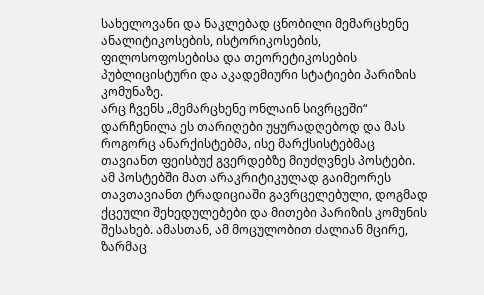სახელოვანი და ნაკლებად ცნობილი მემარცხენე ანალიტიკოსების, ისტორიკოსების, ფილოსოფოსებისა და თეორეტიკოსების პუბლიცისტური და აკადემიური სტატიები პარიზის კომუნაზე.
არც ჩვენს „მემარცხენე ონლაინ სივრცეში“ დარჩენილა ეს თარიღები უყურადღებოდ და მას როგორც ანარქისტებმა, ისე მარქსისტებმაც თავიანთ ფეისბუქ გვერდებზე მიუძღვნეს პოსტები. ამ პოსტებში მათ არაკრიტიკულად გაიმეორეს თავთავიანთ ტრადიციაში გავრცელებული, დოგმად ქცეული შეხედულებები და მითები პარიზის კომუნის შესახებ. ამასთან, ამ მოცულობით ძალიან მცირე, ზარმაც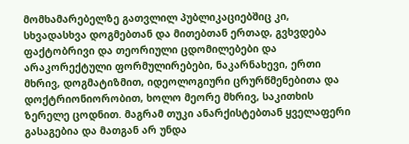მომხამარებელზე გათვლილ პუბლიკაციებშიც კი, სხვადასხვა დოგმებთან და მითებთან ერთად, გვხვდება ფაქტობრივი და თეორიული ცდომილებები და არაკორექტული ფორმულირებები, ნაკარნახევი, ერთი მხრივ, დოგმატიზმით, იდეოლოგიური ცრურწმენებითა და დოქტრიონიორობით, ხოლო მეორე მხრივ, საკითხის ზერელე ცოდნით. მაგრამ თუკი ანარქისტებთან ყველაფერი გასაგებია და მათგან არ უნდა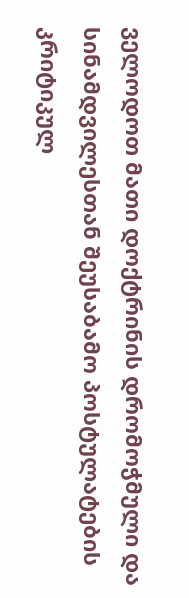ველოდოთ მათი დოქტრინის დრომოჭმული და სინამდვილესთან შეუსაბამო პოსტულატების კრიტიკულ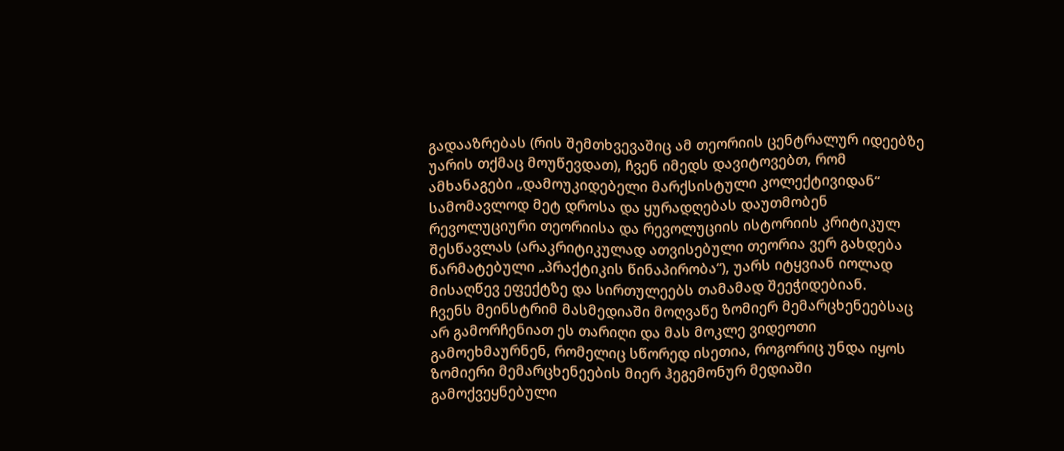გადააზრებას (რის შემთხვევაშიც ამ თეორიის ცენტრალურ იდეებზე უარის თქმაც მოუწევდათ), ჩვენ იმედს დავიტოვებთ, რომ ამხანაგები „დამოუკიდებელი მარქსისტული კოლექტივიდან“ სამომავლოდ მეტ დროსა და ყურადღებას დაუთმობენ რევოლუციური თეორიისა და რევოლუციის ისტორიის კრიტიკულ შესწავლას (არაკრიტიკულად ათვისებული თეორია ვერ გახდება წარმატებული „პრაქტიკის წინაპირობა“), უარს იტყვიან იოლად მისაღწევ ეფექტზე და სირთულეებს თამამად შეეჭიდებიან.
ჩვენს მეინსტრიმ მასმედიაში მოღვაწე ზომიერ მემარცხენეებსაც არ გამორჩენიათ ეს თარიღი და მას მოკლე ვიდეოთი გამოეხმაურნენ, რომელიც სწორედ ისეთია, როგორიც უნდა იყოს ზომიერი მემარცხენეების მიერ ჰეგემონურ მედიაში გამოქვეყნებული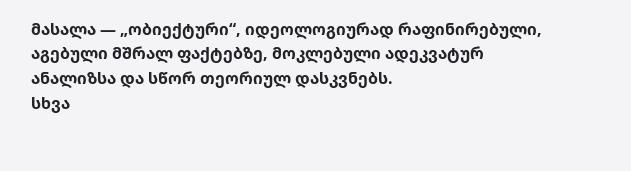მასალა — „ობიექტური“, იდეოლოგიურად რაფინირებული, აგებული მშრალ ფაქტებზე, მოკლებული ადეკვატურ ანალიზსა და სწორ თეორიულ დასკვნებს.
სხვა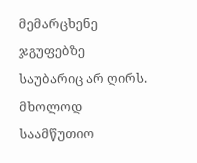მემარცხენე ჯგუფებზე საუბარიც არ ღირს. მხოლოდ საამწუთიო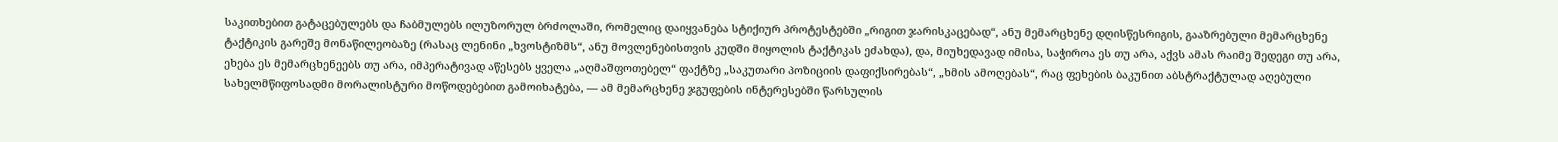საკითხებით გატაცებულებს და ჩაბმულებს ილუზორულ ბრძოლაში, რომელიც დაიყვანება სტიქიურ პროტესტებში „რიგით ჯარისკაცებად“, ანუ მემარცხენე დღისწესრიგის, გააზრებული მემარცხენე ტაქტიკის გარეშე მონაწილეობაზე (რასაც ლენინი „ხვოსტიზმს“, ანუ მოვლენებისთვის კუდში მიყოლის ტაქტიკას ეძახდა), და, მიუხედავად იმისა, საჭიროა ეს თუ არა, აქვს ამას რაიმე შედეგი თუ არა, ეხება ეს მემარცხენეებს თუ არა, იმპერატივად აწესებს ყველა „აღმაშფოთებელ“ ფაქტზე „საკუთარი პოზიციის დაფიქსირებას“, „ხმის ამოღებას“, რაც ფეხების ბაკუნით აბსტრაქტულად აღებული სახელმწიფოსადმი მორალისტური მოწოდებებით გამოიხატება, — ამ მემარცხენე ჯგუფების ინტერესებში წარსულის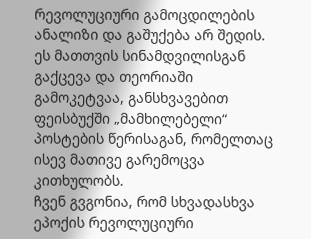რევოლუციური გამოცდილების ანალიზი და გაშუქება არ შედის. ეს მათთვის სინამდვილისგან გაქცევა და თეორიაში გამოკეტვაა, განსხვავებით ფეისბუქში „მამხილებელი“ პოსტების წერისაგან, რომელთაც ისევ მათივე გარემოცვა კითხულობს.
ჩვენ გვგონია, რომ სხვადასხვა ეპოქის რევოლუციური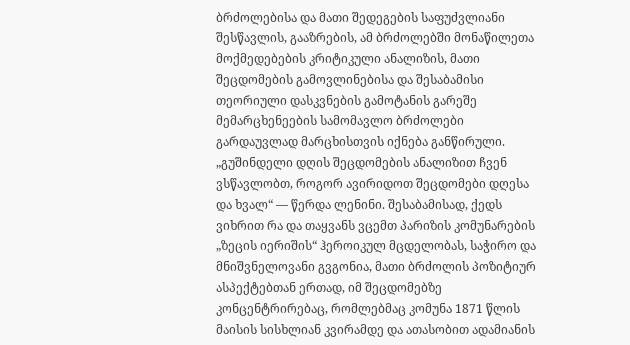ბრძოლებისა და მათი შედეგების საფუძვლიანი შესწავლის, გააზრების, ამ ბრძოლებში მონაწილეთა მოქმედებების კრიტიკული ანალიზის, მათი შეცდომების გამოვლინებისა და შესაბამისი თეორიული დასკვნების გამოტანის გარეშე მემარცხენეების სამომავლო ბრძოლები გარდაუვლად მარცხისთვის იქნება განწირული. „გუშინდელი დღის შეცდომების ანალიზით ჩვენ ვსწავლობთ, როგორ ავირიდოთ შეცდომები დღესა და ხვალ“ — წერდა ლენინი. შესაბამისად, ქედს ვიხრით რა და თაყვანს ვცემთ პარიზის კომუნარების „ზეცის იერიშის“ ჰეროიკულ მცდელობას, საჭირო და მნიშვნელოვანი გვგონია, მათი ბრძოლის პოზიტიურ ასპექტებთან ერთად, იმ შეცდომებზე კონცენტრირებაც, რომლებმაც კომუნა 1871 წლის მაისის სისხლიან კვირამდე და ათასობით ადამიანის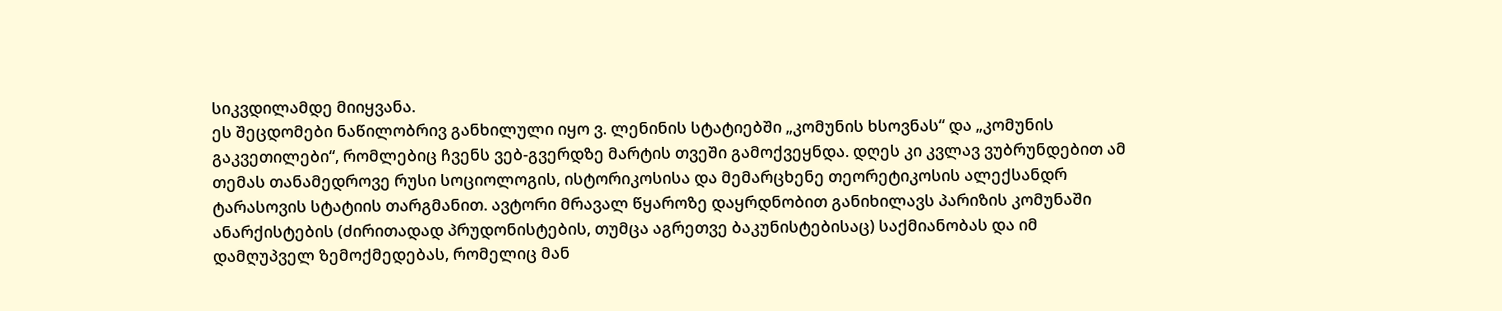სიკვდილამდე მიიყვანა.
ეს შეცდომები ნაწილობრივ განხილული იყო ვ. ლენინის სტატიებში „კომუნის ხსოვნას“ და „კომუნის გაკვეთილები“, რომლებიც ჩვენს ვებ-გვერდზე მარტის თვეში გამოქვეყნდა. დღეს კი კვლავ ვუბრუნდებით ამ თემას თანამედროვე რუსი სოციოლოგის, ისტორიკოსისა და მემარცხენე თეორეტიკოსის ალექსანდრ ტარასოვის სტატიის თარგმანით. ავტორი მრავალ წყაროზე დაყრდნობით განიხილავს პარიზის კომუნაში ანარქისტების (ძირითადად პრუდონისტების, თუმცა აგრეთვე ბაკუნისტებისაც) საქმიანობას და იმ დამღუპველ ზემოქმედებას, რომელიც მან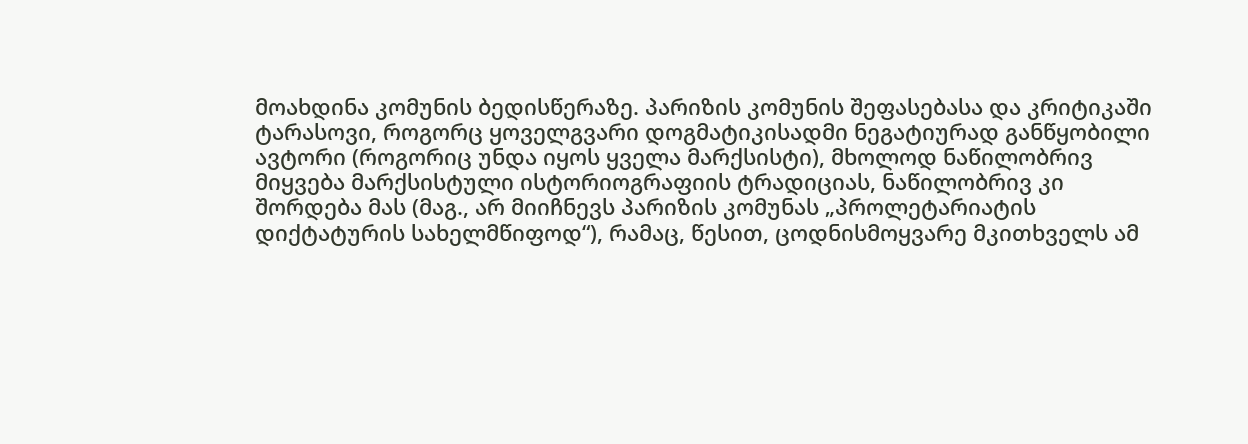მოახდინა კომუნის ბედისწერაზე. პარიზის კომუნის შეფასებასა და კრიტიკაში ტარასოვი, როგორც ყოველგვარი დოგმატიკისადმი ნეგატიურად განწყობილი ავტორი (როგორიც უნდა იყოს ყველა მარქსისტი), მხოლოდ ნაწილობრივ მიყვება მარქსისტული ისტორიოგრაფიის ტრადიციას, ნაწილობრივ კი შორდება მას (მაგ., არ მიიჩნევს პარიზის კომუნას „პროლეტარიატის დიქტატურის სახელმწიფოდ“), რამაც, წესით, ცოდნისმოყვარე მკითხველს ამ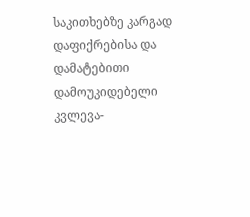საკითხებზე კარგად დაფიქრებისა და დამატებითი დამოუკიდებელი კვლევა-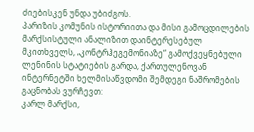ძიებისკენ უნდა უბიძგოს.
პარიზის კომუნის ისტორიითა და მისი გამოცდილების მარქსისტული ანალიზით დაინტერესებულ მკითხველს, „კონტრჰეგემონიაზე“ გამოქვეყნებული ლენინის სტატიების გარდა, ქართულენოვან ინტერნეტში ხელმისაწვდომი შემდეგი ნაშრომების გაცნობას ვურჩევთ:
კარლ მარქსი,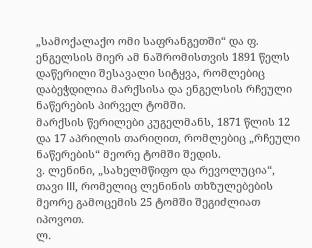„სამოქალაქო ომი საფრანგეთში“ და ფ. ენგელსის მიერ ამ ნაშრომისთვის 1891 წელს დაწერილი შესავალი სიტყვა, რომლებიც დაბეჭდილია მარქსისა და ენგელსის რჩეული ნაწერების პირველ ტომში.
მარქსის წერილები კუგელმანს, 1871 წლის 12 და 17 აპრილის თარიღით, რომლებიც „რჩეული ნაწერების“ მეორე ტომში შედის.
ვ. ლენინი, „სახელმწიფო და რევოლუცია“, თავი III, რომელიც ლენინის თხზულებების მეორე გამოცემის 25 ტომში შეგიძლიათ იპოვოთ.
ლ.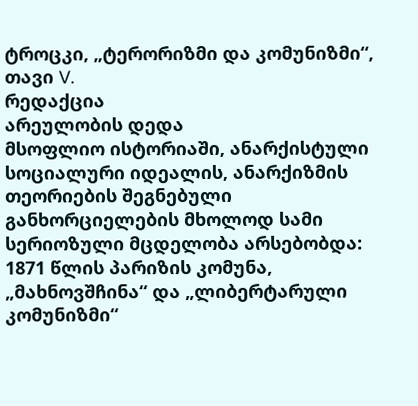ტროცკი, „ტერორიზმი და კომუნიზმი“, თავი V.
რედაქცია
არეულობის დედა
მსოფლიო ისტორიაში, ანარქისტული სოციალური იდეალის, ანარქიზმის თეორიების შეგნებული განხორციელების მხოლოდ სამი სერიოზული მცდელობა არსებობდა: 1871 წლის პარიზის კომუნა, „მახნოვშჩინა“ და „ლიბერტარული კომუნიზმი“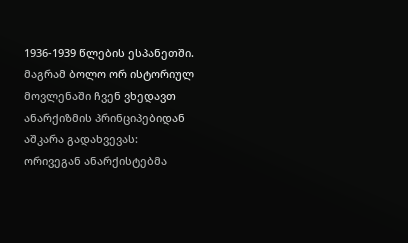1936-1939 წლების ესპანეთში. მაგრამ ბოლო ორ ისტორიულ მოვლენაში ჩვენ ვხედავთ ანარქიზმის პრინციპებიდან აშკარა გადახვევას: ორივეგან ანარქისტებმა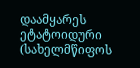დაამყარეს ეტატოიდური (სახელმწიფოს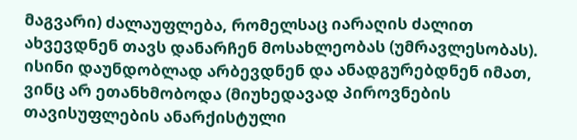მაგვარი) ძალაუფლება, რომელსაც იარაღის ძალით ახვევდნენ თავს დანარჩენ მოსახლეობას (უმრავლესობას). ისინი დაუნდობლად არბევდნენ და ანადგურებდნენ იმათ, ვინც არ ეთანხმობოდა (მიუხედავად პიროვნების თავისუფლების ანარქისტული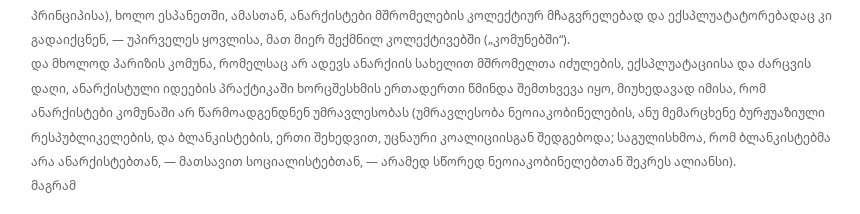პრინციპისა), ხოლო ესპანეთში, ამასთან, ანარქისტები მშრომელების კოლექტიურ მჩაგვრელებად და ექსპლუატატორებადაც კი გადაიქცნენ, — უპირველეს ყოვლისა, მათ მიერ შექმნილ კოლექტივებში („კომუნებში“).
და მხოლოდ პარიზის კომუნა, რომელსაც არ ადევს ანარქიის სახელით მშრომელთა იძულების, ექსპლუატაციისა და ძარცვის დაღი, ანარქისტული იდეების პრაქტიკაში ხორცშესხმის ერთადერთი წმინდა შემთხვევა იყო, მიუხედავად იმისა, რომ ანარქისტები კომუნაში არ წარმოადგენდნენ უმრავლესობას (უმრავლესობა ნეოიაკობინელების, ანუ მემარცხენე ბურჟუაზიული რესპუბლიკელების, და ბლანკისტების, ერთი შეხედვით, უცნაური კოალიციისგან შედგებოდა; საგულისხმოა, რომ ბლანკისტებმა არა ანარქისტებთან, — მათსავით სოციალისტებთან, — არამედ სწორედ ნეოიაკობინელებთან შეკრეს ალიანსი).
მაგრამ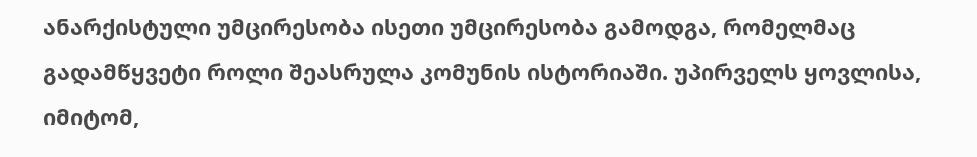ანარქისტული უმცირესობა ისეთი უმცირესობა გამოდგა, რომელმაც გადამწყვეტი როლი შეასრულა კომუნის ისტორიაში. უპირველს ყოვლისა, იმიტომ,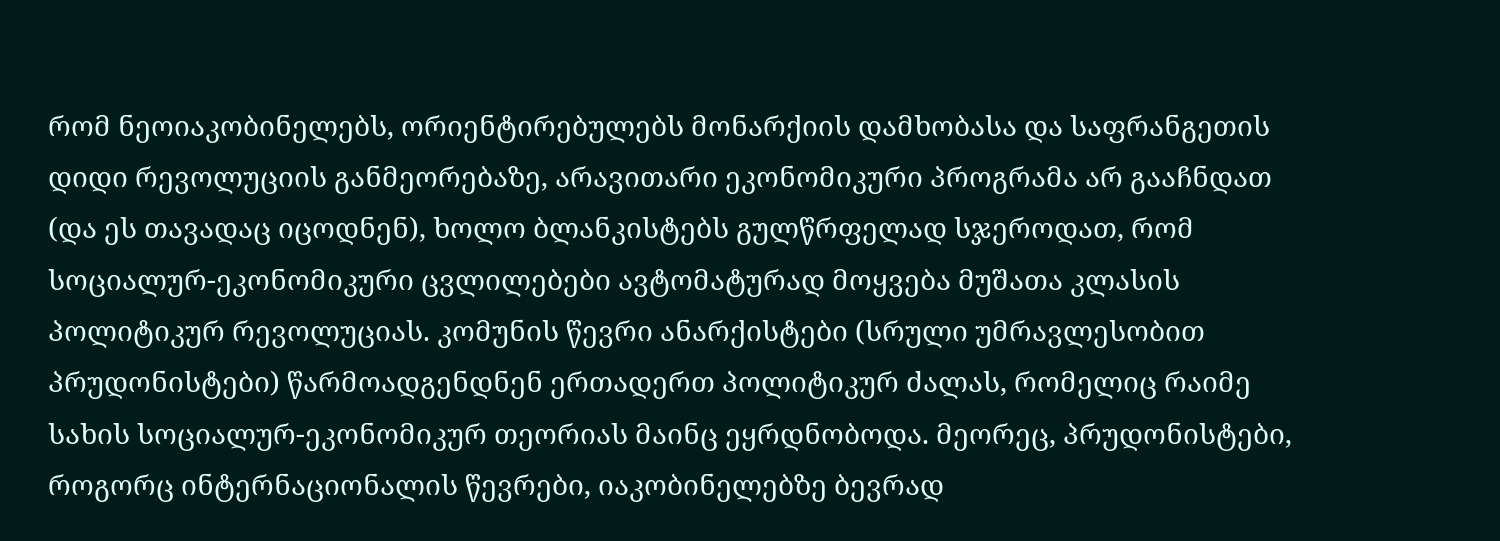რომ ნეოიაკობინელებს, ორიენტირებულებს მონარქიის დამხობასა და საფრანგეთის დიდი რევოლუციის განმეორებაზე, არავითარი ეკონომიკური პროგრამა არ გააჩნდათ (და ეს თავადაც იცოდნენ), ხოლო ბლანკისტებს გულწრფელად სჯეროდათ, რომ სოციალურ-ეკონომიკური ცვლილებები ავტომატურად მოყვება მუშათა კლასის პოლიტიკურ რევოლუციას. კომუნის წევრი ანარქისტები (სრული უმრავლესობით პრუდონისტები) წარმოადგენდნენ ერთადერთ პოლიტიკურ ძალას, რომელიც რაიმე სახის სოციალურ-ეკონომიკურ თეორიას მაინც ეყრდნობოდა. მეორეც, პრუდონისტები, როგორც ინტერნაციონალის წევრები, იაკობინელებზე ბევრად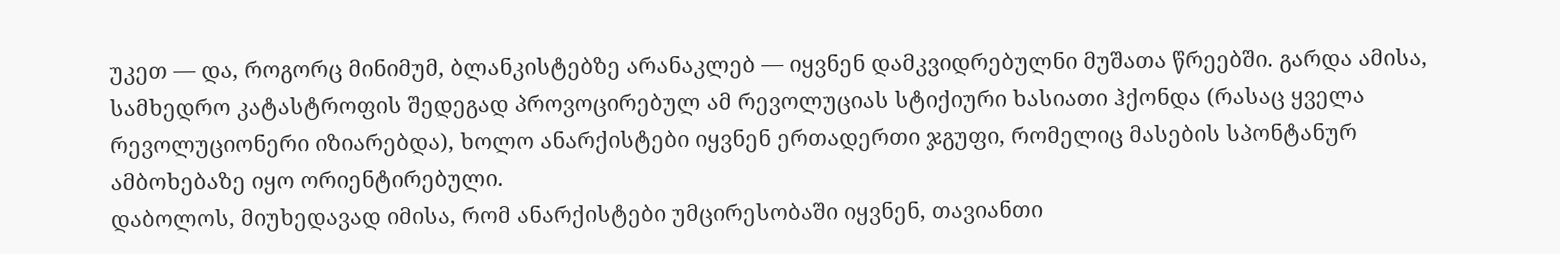უკეთ — და, როგორც მინიმუმ, ბლანკისტებზე არანაკლებ — იყვნენ დამკვიდრებულნი მუშათა წრეებში. გარდა ამისა, სამხედრო კატასტროფის შედეგად პროვოცირებულ ამ რევოლუციას სტიქიური ხასიათი ჰქონდა (რასაც ყველა რევოლუციონერი იზიარებდა), ხოლო ანარქისტები იყვნენ ერთადერთი ჯგუფი, რომელიც მასების სპონტანურ ამბოხებაზე იყო ორიენტირებული.
დაბოლოს, მიუხედავად იმისა, რომ ანარქისტები უმცირესობაში იყვნენ, თავიანთი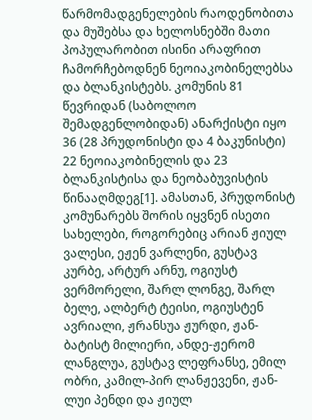წარმომადგენელების რაოდენობითა და მუშებსა და ხელოსნებში მათი პოპულარობით ისინი არაფრით ჩამორჩებოდნენ ნეოიაკობინელებსა და ბლანკისტებს. კომუნის 81 წევრიდან (საბოლოო შემადგენლობიდან) ანარქისტი იყო 36 (28 პრუდონისტი და 4 ბაკუნისტი) 22 ნეოიაკობინელის და 23 ბლანკისტისა და ნეობაბუვისტის წინააღმდეგ[1]. ამასთან, პრუდონისტ კომუნარებს შორის იყვნენ ისეთი სახელები, როგორებიც არიან ჟიულ ვალესი, ეჟენ ვარლენი, გუსტავ კურბე, არტურ არნუ, ოგიუსტ ვერმორელი, შარლ ლონგე, შარლ ბელე, ალბერტ ტეისი, ოგიუსტენ ავრიალი, ჟრანსუა ჟურდი, ჟან-ბატისტ მილიერი, ანდე-ჟერომ ლანგლუა, გუსტავ ლეფრანსე, ემილ ობრი, კამილ-პირ ლანჟევენი, ჟან-ლუი პენდი და ჟიულ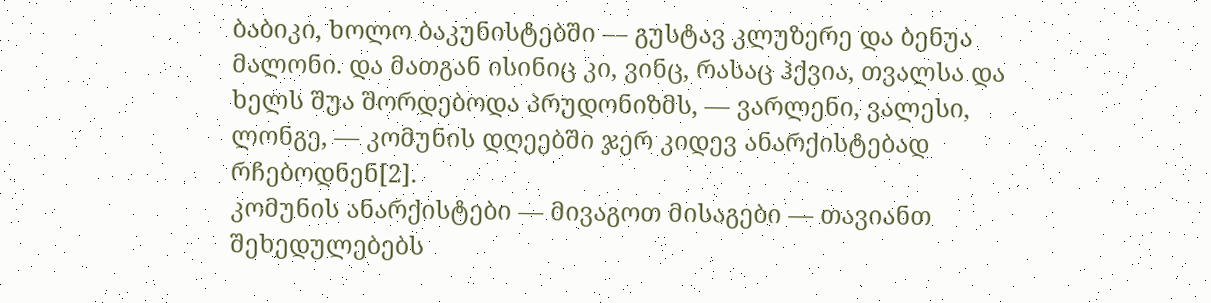ბაბიკი, ხოლო ბაკუნისტებში — გუსტავ კლუზერე და ბენუა მალონი. და მათგან ისინიც კი, ვინც, რასაც ჰქვია, თვალსა და ხელს შუა შორდებოდა პრუდონიზმს, — ვარლენი, ვალესი, ლონგე, — კომუნის დღეებში ჯერ კიდევ ანარქისტებად რჩებოდნენ[2].
კომუნის ანარქისტები — მივაგოთ მისაგები — თავიანთ შეხედულებებს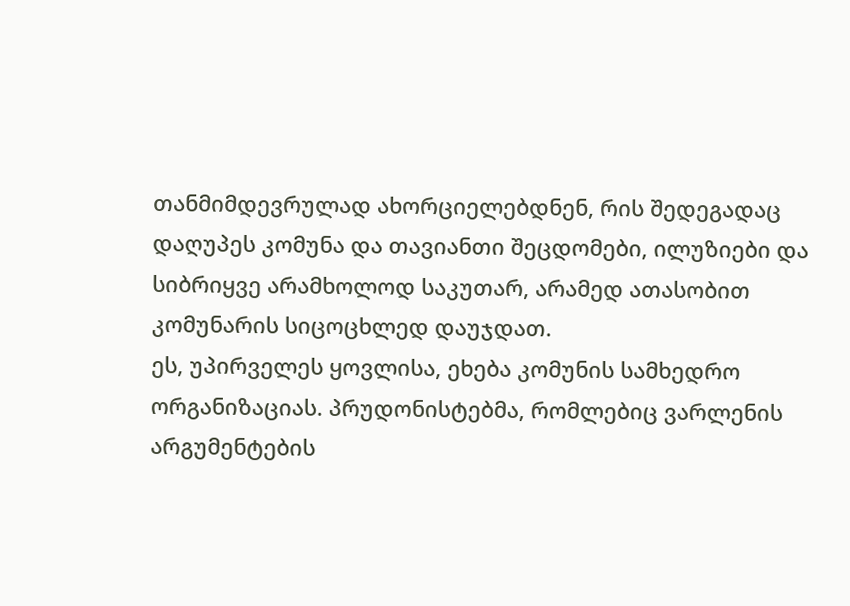თანმიმდევრულად ახორციელებდნენ, რის შედეგადაც დაღუპეს კომუნა და თავიანთი შეცდომები, ილუზიები და სიბრიყვე არამხოლოდ საკუთარ, არამედ ათასობით კომუნარის სიცოცხლედ დაუჯდათ.
ეს, უპირველეს ყოვლისა, ეხება კომუნის სამხედრო ორგანიზაციას. პრუდონისტებმა, რომლებიც ვარლენის არგუმენტების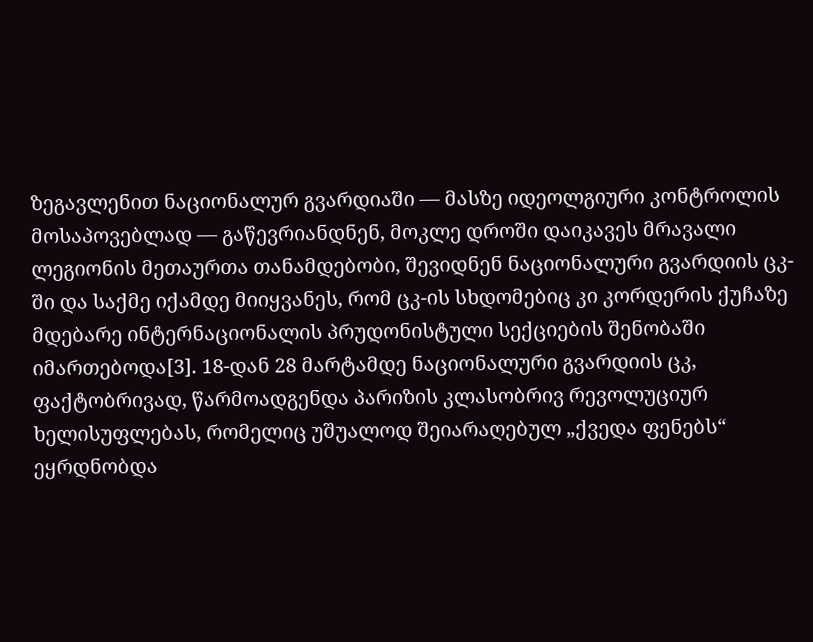ზეგავლენით ნაციონალურ გვარდიაში — მასზე იდეოლგიური კონტროლის მოსაპოვებლად — გაწევრიანდნენ, მოკლე დროში დაიკავეს მრავალი ლეგიონის მეთაურთა თანამდებობი, შევიდნენ ნაციონალური გვარდიის ცკ-ში და საქმე იქამდე მიიყვანეს, რომ ცკ-ის სხდომებიც კი კორდერის ქუჩაზე მდებარე ინტერნაციონალის პრუდონისტული სექციების შენობაში იმართებოდა[3]. 18-დან 28 მარტამდე ნაციონალური გვარდიის ცკ, ფაქტობრივად, წარმოადგენდა პარიზის კლასობრივ რევოლუციურ ხელისუფლებას, რომელიც უშუალოდ შეიარაღებულ „ქვედა ფენებს“ ეყრდნობდა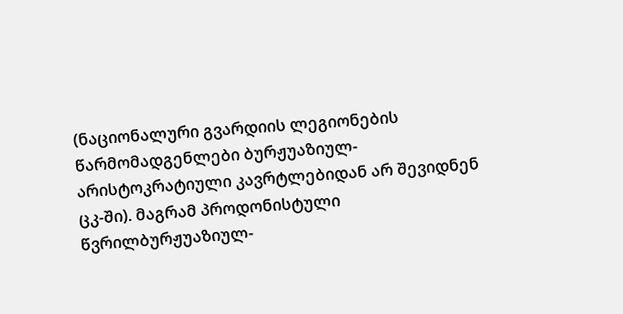(ნაციონალური გვარდიის ლეგიონების წარმომადგენლები ბურჟუაზიულ-არისტოკრატიული კავრტლებიდან არ შევიდნენ ცკ-ში). მაგრამ პროდონისტული წვრილბურჟუაზიულ-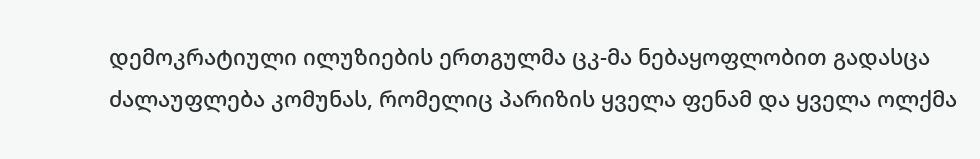დემოკრატიული ილუზიების ერთგულმა ცკ-მა ნებაყოფლობით გადასცა ძალაუფლება კომუნას, რომელიც პარიზის ყველა ფენამ და ყველა ოლქმა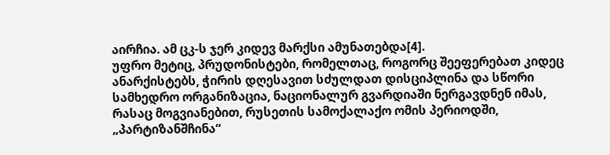აირჩია. ამ ცკ-ს ჯერ კიდევ მარქსი ამუნათებდა[4].
უფრო მეტიც, პრუდონისტები, რომელთაც, როგორც შეეფერებათ კიდეც ანარქისტებს, ჭირის დღესავით სძულდათ დისციპლინა და სწორი სამხედრო ორგანიზაცია, ნაციონალურ გვარდიაში ნერგავდნენ იმას, რასაც მოგვიანებით, რუსეთის სამოქალაქო ომის პერიოდში, „პარტიზანშჩინა“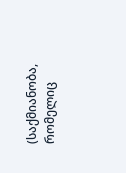(საქმიანობა, რომელიც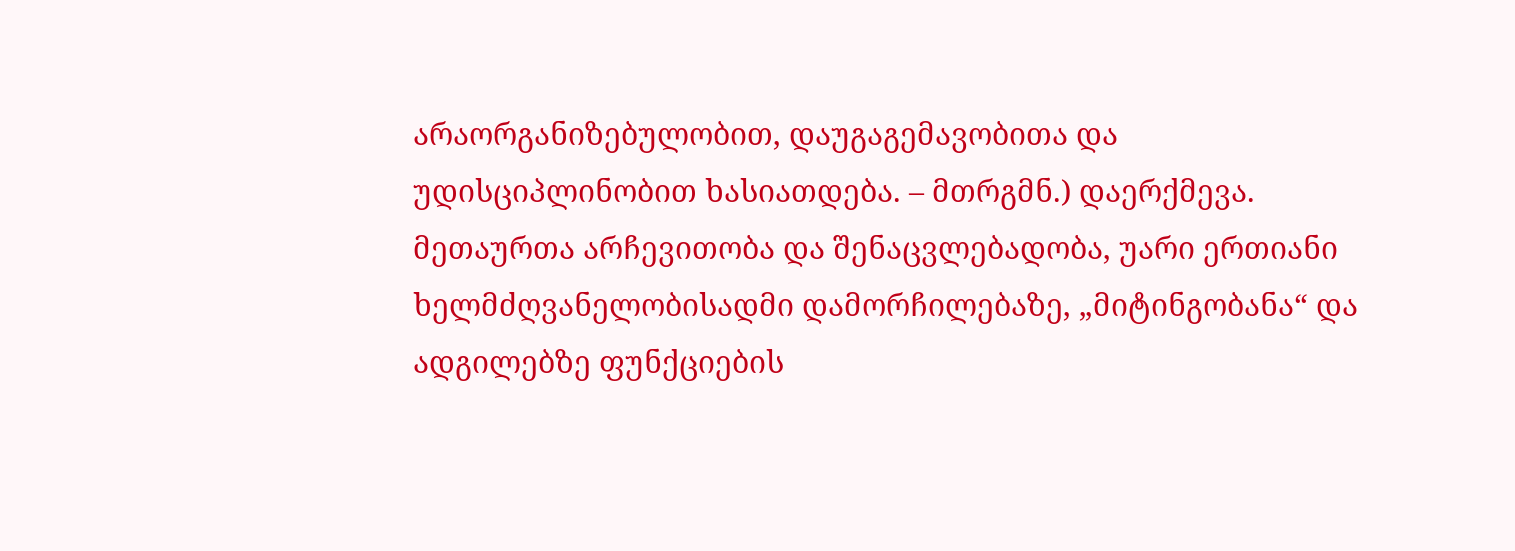არაორგანიზებულობით, დაუგაგემავობითა და უდისციპლინობით ხასიათდება. – მთრგმნ.) დაერქმევა. მეთაურთა არჩევითობა და შენაცვლებადობა, უარი ერთიანი ხელმძღვანელობისადმი დამორჩილებაზე, „მიტინგობანა“ და ადგილებზე ფუნქციების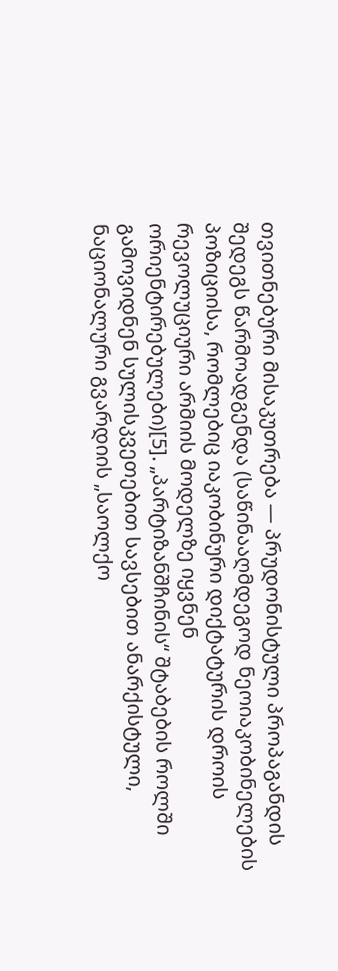თვითნებური მისაკუთრება — პრუდონისტული პროპაგანდის შედეგს წარმოადგენდა (საწინააღმდეგოდ ნეოიაკობინელების პოზიციისა, რომლებიც იაკობინური დიქტატურის დროის რევოლუციური არმიის მოდელზე იყვნენ ორიენტირებულები)[5]. „პარტიზანშჩინის“ შტაბების როლში გამოვიდნენ სულისკვეთებით სავსებით ანარქისტული, ნაციონალური გვარდიის „საოლქო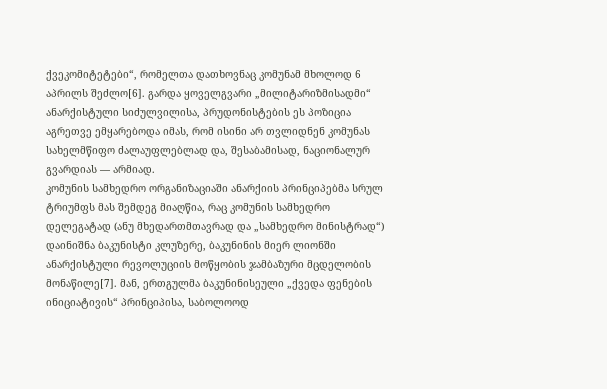ქვეკომიტეტები“, რომელთა დათხოვნაც კომუნამ მხოლოდ 6 აპრილს შეძლო[6]. გარდა ყოველგვარი „მილიტარიზმისადმი“ ანარქისტული სიძულვილისა, პრუდონისტების ეს პოზიცია აგრეთვე ემყარებოდა იმას, რომ ისინი არ თვლიდნენ კომუნას სახელმწიფო ძალაუფლებლად და, შესაბამისად, ნაციონალურ გვარდიას — არმიად.
კომუნის სამხედრო ორგანიზაციაში ანარქიის პრინციპებმა სრულ ტრიუმფს მას შემდეგ მიაღწია, რაც კომუნის სამხედრო დელეგატად (ანუ მხედართმთავრად და „სამხედრო მინისტრად“) დაინიშნა ბაკუნისტი კლუზერე, ბაკუნინის მიერ ლიონში ანარქისტული რევოლუციის მოწყობის ჯამბაზური მცდელობის მონაწილე[7]. მან, ერთგულმა ბაკუნინისეული „ქვედა ფენების ინიციატივის“ პრინციპისა, საბოლოოდ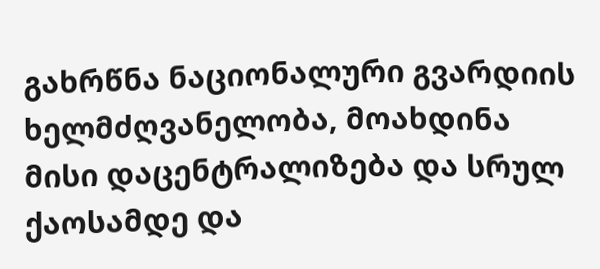გახრწნა ნაციონალური გვარდიის ხელმძღვანელობა, მოახდინა მისი დაცენტრალიზება და სრულ ქაოსამდე და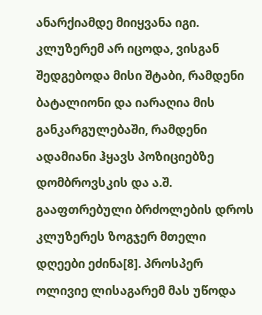ანარქიამდე მიიყვანა იგი. კლუზერემ არ იცოდა, ვისგან შედგებოდა მისი შტაბი, რამდენი ბატალიონი და იარაღია მის განკარგულებაში, რამდენი ადამიანი ჰყავს პოზიციებზე დომბროვსკის და ა.შ. გააფთრებული ბრძოლების დროს კლუზერეს ზოგჯერ მთელი დღეები ეძინა[8]. პროსპერ ოლივიე ლისაგარემ მას უწოდა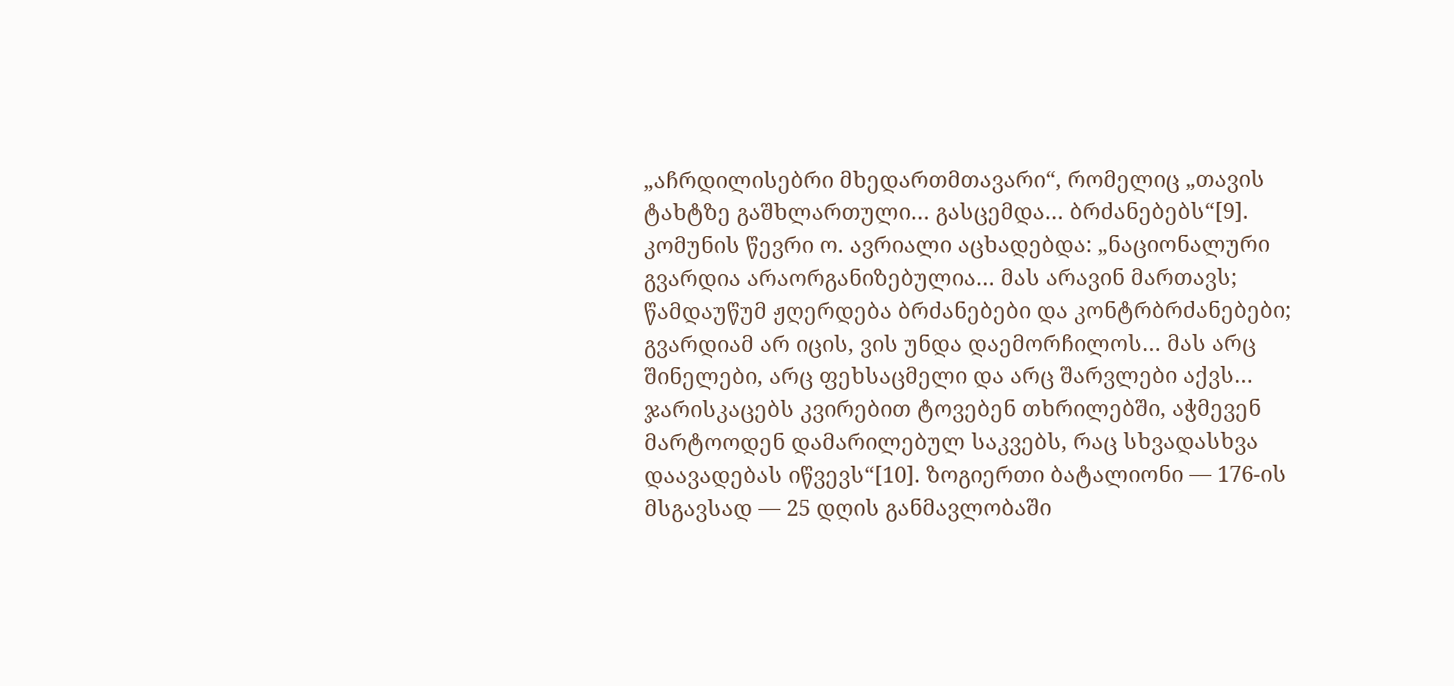„აჩრდილისებრი მხედართმთავარი“, რომელიც „თავის ტახტზე გაშხლართული… გასცემდა… ბრძანებებს“[9]. კომუნის წევრი ო. ავრიალი აცხადებდა: „ნაციონალური გვარდია არაორგანიზებულია… მას არავინ მართავს; წამდაუწუმ ჟღერდება ბრძანებები და კონტრბრძანებები; გვარდიამ არ იცის, ვის უნდა დაემორჩილოს… მას არც შინელები, არც ფეხსაცმელი და არც შარვლები აქვს… ჯარისკაცებს კვირებით ტოვებენ თხრილებში, აჭმევენ მარტოოდენ დამარილებულ საკვებს, რაც სხვადასხვა დაავადებას იწვევს“[10]. ზოგიერთი ბატალიონი — 176-ის მსგავსად — 25 დღის განმავლობაში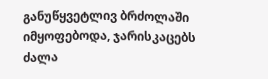განუწყვეტლივ ბრძოლაში იმყოფებოდა, ჯარისკაცებს ძალა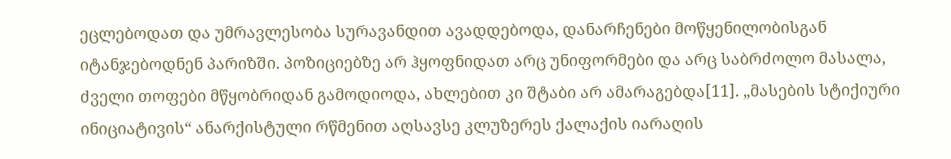ეცლებოდათ და უმრავლესობა სურავანდით ავადდებოდა, დანარჩენები მოწყენილობისგან იტანჯებოდნენ პარიზში. პოზიციებზე არ ჰყოფნიდათ არც უნიფორმები და არც საბრძოლო მასალა, ძველი თოფები მწყობრიდან გამოდიოდა, ახლებით კი შტაბი არ ამარაგებდა[11]. „მასების სტიქიური ინიციატივის“ ანარქისტული რწმენით აღსავსე კლუზერეს ქალაქის იარაღის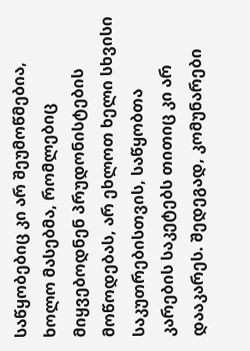საწყობებიც კი არ შეუმოწმებია, ხოლო მასებმა, რომლებიც მიყვებოდნენ პრუდონისტების მოწოდებას, არ ეხლოთ ხელი სხვისი საკუთრებისთვის, საწყობთა კარების საკეტებს თითიც კი არ დააკარეს. შედეგად, კომუნარები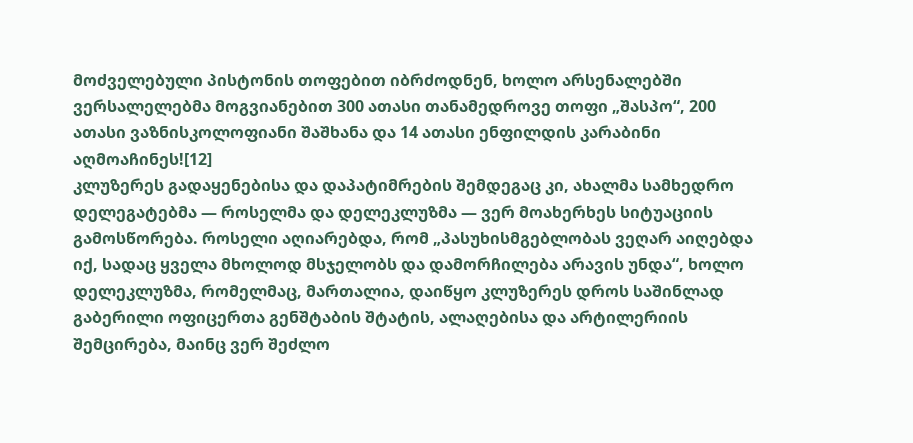მოძველებული პისტონის თოფებით იბრძოდნენ, ხოლო არსენალებში ვერსალელებმა მოგვიანებით 300 ათასი თანამედროვე თოფი „შასპო“, 200 ათასი ვაზნისკოლოფიანი შაშხანა და 14 ათასი ენფილდის კარაბინი აღმოაჩინეს![12]
კლუზერეს გადაყენებისა და დაპატიმრების შემდეგაც კი, ახალმა სამხედრო დელეგატებმა — როსელმა და დელეკლუზმა — ვერ მოახერხეს სიტუაციის გამოსწორება. როსელი აღიარებდა, რომ „პასუხისმგებლობას ვეღარ აიღებდა იქ, სადაც ყველა მხოლოდ მსჯელობს და დამორჩილება არავის უნდა“, ხოლო დელეკლუზმა, რომელმაც, მართალია, დაიწყო კლუზერეს დროს საშინლად გაბერილი ოფიცერთა გენშტაბის შტატის, ალაღებისა და არტილერიის შემცირება, მაინც ვერ შეძლო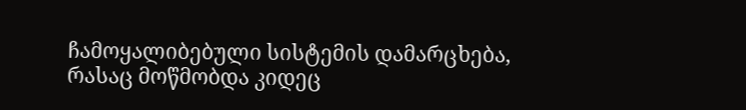ჩამოყალიბებული სისტემის დამარცხება, რასაც მოწმობდა კიდეც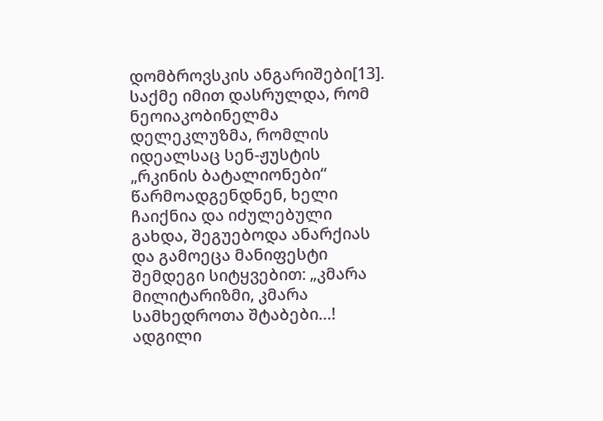დომბროვსკის ანგარიშები[13]. საქმე იმით დასრულდა, რომ ნეოიაკობინელმა დელეკლუზმა, რომლის იდეალსაც სენ-ჟუსტის „რკინის ბატალიონები“ წარმოადგენდნენ, ხელი ჩაიქნია და იძულებული გახდა, შეგუებოდა ანარქიას და გამოეცა მანიფესტი შემდეგი სიტყვებით: „კმარა მილიტარიზმი, კმარა სამხედროთა შტაბები…! ადგილი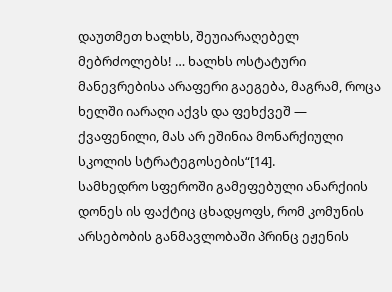დაუთმეთ ხალხს, შეუიარაღებელ მებრძოლებს! … ხალხს ოსტატური მანევრებისა არაფერი გაეგება, მაგრამ, როცა ხელში იარაღი აქვს და ფეხქვეშ — ქვაფენილი, მას არ ეშინია მონარქიული სკოლის სტრატეგოსების“[14].
სამხედრო სფეროში გამეფებული ანარქიის დონეს ის ფაქტიც ცხადყოფს, რომ კომუნის არსებობის განმავლობაში პრინც ეჟენის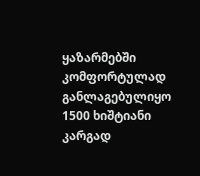ყაზარმებში კომფორტულად განლაგებულიყო 1500 ხიშტიანი კარგად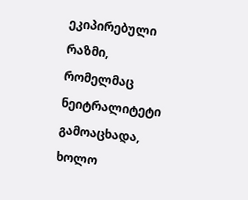ეკიპირებული რაზმი, რომელმაც ნეიტრალიტეტი გამოაცხადა, ხოლო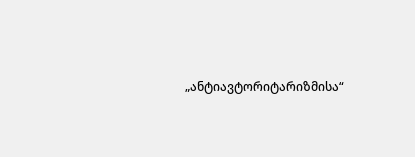„ანტიავტორიტარიზმისა“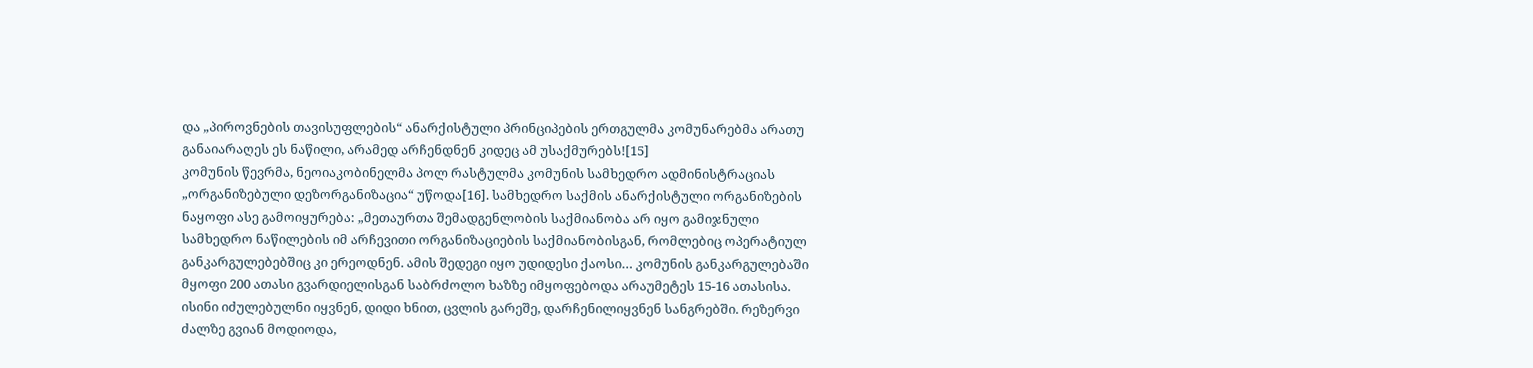და „პიროვნების თავისუფლების“ ანარქისტული პრინციპების ერთგულმა კომუნარებმა არათუ განაიარაღეს ეს ნაწილი, არამედ არჩენდნენ კიდეც ამ უსაქმურებს![15]
კომუნის წევრმა, ნეოიაკობინელმა პოლ რასტულმა კომუნის სამხედრო ადმინისტრაციას „ორგანიზებული დეზორგანიზაცია“ უწოდა[16]. სამხედრო საქმის ანარქისტული ორგანიზების ნაყოფი ასე გამოიყურება: „მეთაურთა შემადგენლობის საქმიანობა არ იყო გამიჯნული სამხედრო ნაწილების იმ არჩევითი ორგანიზაციების საქმიანობისგან, რომლებიც ოპერატიულ განკარგულებებშიც კი ერეოდნენ. ამის შედეგი იყო უდიდესი ქაოსი… კომუნის განკარგულებაში მყოფი 200 ათასი გვარდიელისგან საბრძოლო ხაზზე იმყოფებოდა არაუმეტეს 15-16 ათასისა. ისინი იძულებულნი იყვნენ, დიდი ხნით, ცვლის გარეშე, დარჩენილიყვნენ სანგრებში. რეზერვი ძალზე გვიან მოდიოდა,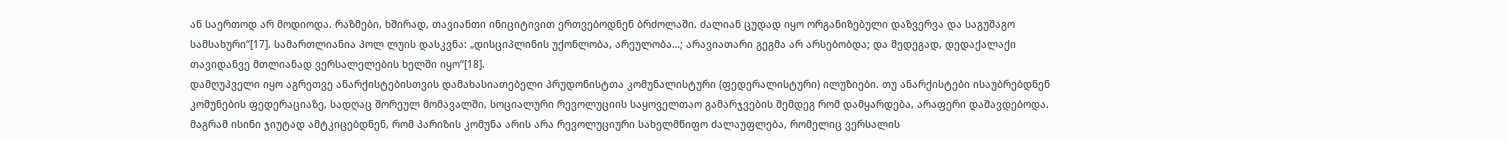ან საერთოდ არ მოდიოდა. რაზმები, ხშირად, თავიანთი ინიციტივით ერთვებოდნენ ბრძოლაში. ძალიან ცუდად იყო ორგანიზებული დაზვერვა და საგუშაგო სამსახური“[17]. სამართლიანია პოლ ლუის დასკვნა: „დისციპლინის უქონლობა, არეულობა…; არავიათარი გეგმა არ არსებობდა; და შედეგად, დედაქალაქი თავიდანვე მთლიანად ვერსალელების ხელში იყო“[18].
დამღუპველი იყო აგრეთვე ანარქისტებისთვის დამახასიათებელი პრუდონისტთა კომუნალისტური (ფედერალისტური) ილუზიები. თუ ანარქისტები ისაუბრებდნენ კომუნების ფედერაციაზე, სადღაც შორეულ მომავალში, სოციალური რევოლუციის საყოველთაო გამარჯვების შემდეგ რომ დამყარდება, არაფერი დაშავდებოდა. მაგრამ ისინი ჯიუტად ამტკიცებდნენ, რომ პარიზის კომუნა არის არა რევოლუციური სახელმწიფო ძალაუფლება, რომელიც ვერსალის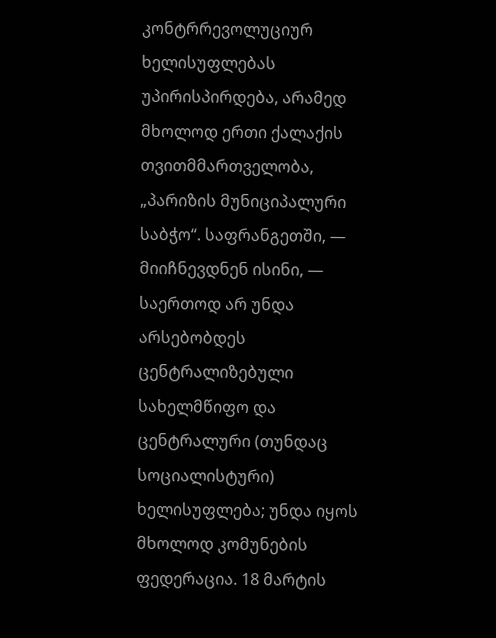კონტრრევოლუციურ ხელისუფლებას უპირისპირდება, არამედ მხოლოდ ერთი ქალაქის თვითმმართველობა, „პარიზის მუნიციპალური საბჭო“. საფრანგეთში, — მიიჩნევდნენ ისინი, — საერთოდ არ უნდა არსებობდეს ცენტრალიზებული სახელმწიფო და ცენტრალური (თუნდაც სოციალისტური) ხელისუფლება; უნდა იყოს მხოლოდ კომუნების ფედერაცია. 18 მარტის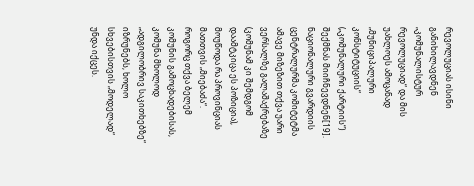რევოლუციას ისინი განიხილავდნენ „კომუნალისტურ რევოლუციად“ და მის უახლოეს ამოცანად „მუნიციპალური კონსტიტუციის“ („კომუნალური ქარტიის“) შექმნას მიიჩნევდნენ[19].
ნაციონალური გვარდიის ცენტრალურმა კომიტეტმა ამავე მიზეზით თქვა უარი ვერსალზე გალაშაქრებაზე (კომუნამ კი შემდგომ დაამტკიცა ეს პოზიცია), მოუწოდა რა პროვინციას მათთვის „მიებაძა“. როგორც თქვა ბელემ კომუნის გამოცხადებისას, კომუნა მხოლოდ „ადგილობრივ საკითხებზე“ იზრუნებს, ხოლო სხვებისთვის „მოდელად“ უნდა იქცეს.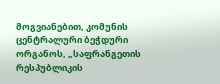მოგვიანებით, კომუნის ცენტრალური ბეჭდური ორგანოს, „საფრანგეთის რესპუბლიკის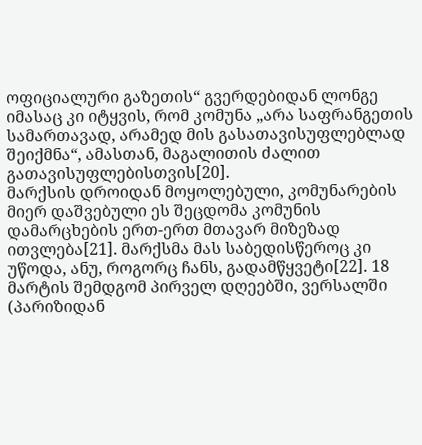ოფიციალური გაზეთის“ გვერდებიდან ლონგე იმასაც კი იტყვის, რომ კომუნა „არა საფრანგეთის სამართავად, არამედ მის გასათავისუფლებლად შეიქმნა“, ამასთან, მაგალითის ძალით გათავისუფლებისთვის[20].
მარქსის დროიდან მოყოლებული, კომუნარების მიერ დაშვებული ეს შეცდომა კომუნის დამარცხების ერთ-ერთ მთავარ მიზეზად ითვლება[21]. მარქსმა მას საბედისწეროც კი უწოდა, ანუ, როგორც ჩანს, გადამწყვეტი[22]. 18 მარტის შემდგომ პირველ დღეებში, ვერსალში (პარიზიდან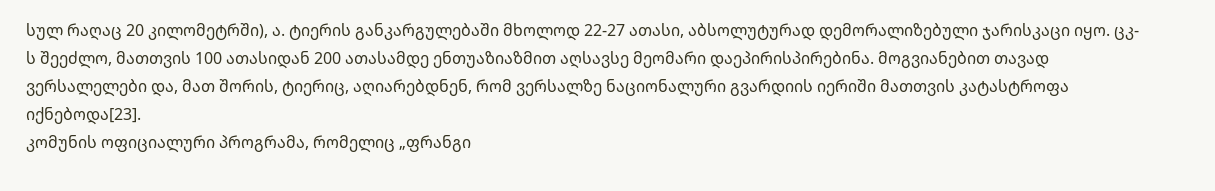სულ რაღაც 20 კილომეტრში), ა. ტიერის განკარგულებაში მხოლოდ 22-27 ათასი, აბსოლუტურად დემორალიზებული ჯარისკაცი იყო. ცკ-ს შეეძლო, მათთვის 100 ათასიდან 200 ათასამდე ენთუაზიაზმით აღსავსე მეომარი დაეპირისპირებინა. მოგვიანებით თავად ვერსალელები და, მათ შორის, ტიერიც, აღიარებდნენ, რომ ვერსალზე ნაციონალური გვარდიის იერიში მათთვის კატასტროფა იქნებოდა[23].
კომუნის ოფიციალური პროგრამა, რომელიც „ფრანგი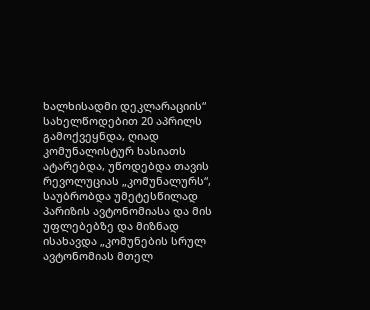ხალხისადმი დეკლარაციის“ სახელწოდებით 20 აპრილს გამოქვეყნდა, ღიად კომუნალისტურ ხასიათს ატარებდა, უწოდებდა თავის რევოლუციას „კომუნალურს“, საუბრობდა უმეტესწილად პარიზის ავტონომიასა და მის უფლებებზე და მიზნად ისახავდა „კომუნების სრულ ავტონომიას მთელ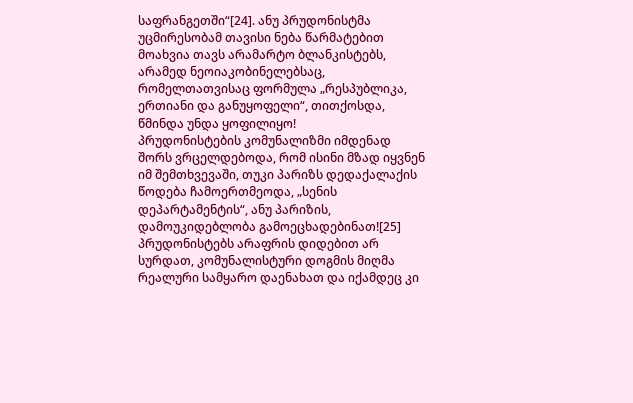საფრანგეთში“[24]. ანუ პრუდონისტმა უცმირესობამ თავისი ნება წარმატებით მოახვია თავს არამარტო ბლანკისტებს, არამედ ნეოიაკობინელებსაც, რომელთათვისაც ფორმულა „რესპუბლიკა, ერთიანი და განუყოფელი“, თითქოსდა, წმინდა უნდა ყოფილიყო!
პრუდონისტების კომუნალიზმი იმდენად შორს ვრცელდებოდა, რომ ისინი მზად იყვნენ იმ შემთხვევაში, თუკი პარიზს დედაქალაქის წოდება ჩამოერთმეოდა, „სენის დეპარტამენტის“, ანუ პარიზის, დამოუკიდებლობა გამოეცხადებინათ![25]
პრუდონისტებს არაფრის დიდებით არ სურდათ, კომუნალისტური დოგმის მიღმა რეალური სამყარო დაენახათ და იქამდეც კი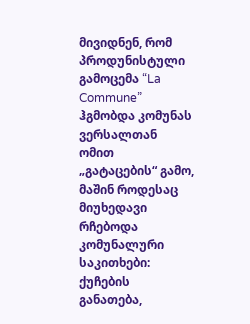მივიდნენ, რომ პროდუნისტული გამოცემა “La Commune” ჰგმობდა კომუნას ვერსალთან ომით „გატაცების“ გამო, მაშინ როდესაც მიუხედავი რჩებოდა კომუნალური საკითხები: ქუჩების განათება,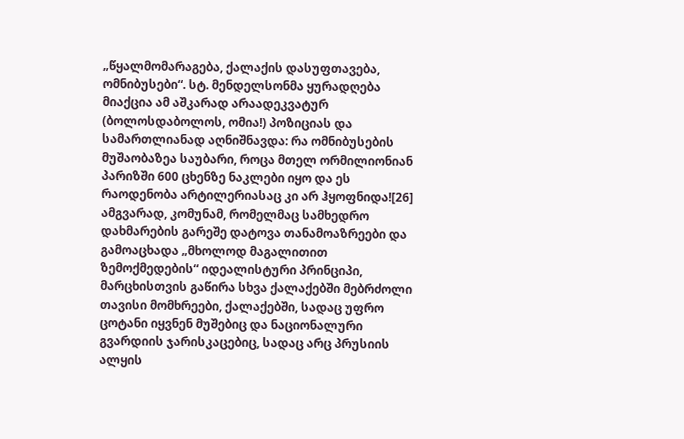„წყალმომარაგება, ქალაქის დასუფთავება, ომნიბუსები“. სტ. მენდელსონმა ყურადღება მიაქცია ამ აშკარად არაადეკვატურ (ბოლოსდაბოლოს, ომია!) პოზიციას და სამართლიანად აღნიშნავდა: რა ომნიბუსების მუშაობაზეა საუბარი, როცა მთელ ორმილიონიან პარიზში 600 ცხენზე ნაკლები იყო და ეს რაოდენობა არტილერიასაც კი არ ჰყოფნიდა![26]
ამგვარად, კომუნამ, რომელმაც სამხედრო დახმარების გარეშე დატოვა თანამოაზრეები და გამოაცხადა „მხოლოდ მაგალითით ზემოქმედების“ იდეალისტური პრინციპი, მარცხისთვის გაწირა სხვა ქალაქებში მებრძოლი თავისი მომხრეები, ქალაქებში, სადაც უფრო ცოტანი იყვნენ მუშებიც და ნაციონალური გვარდიის ჯარისკაცებიც, სადაც არც პრუსიის ალყის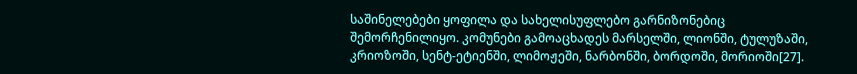საშინელებები ყოფილა და სახელისუფლებო გარნიზონებიც შემორჩენილიყო. კომუნები გამოაცხადეს მარსელში, ლიონში, ტულუზაში, კრიოზოში, სენტ-ეტიენში, ლიმოჟეში, ნარბონში, ბორდოში, მორიოში[27].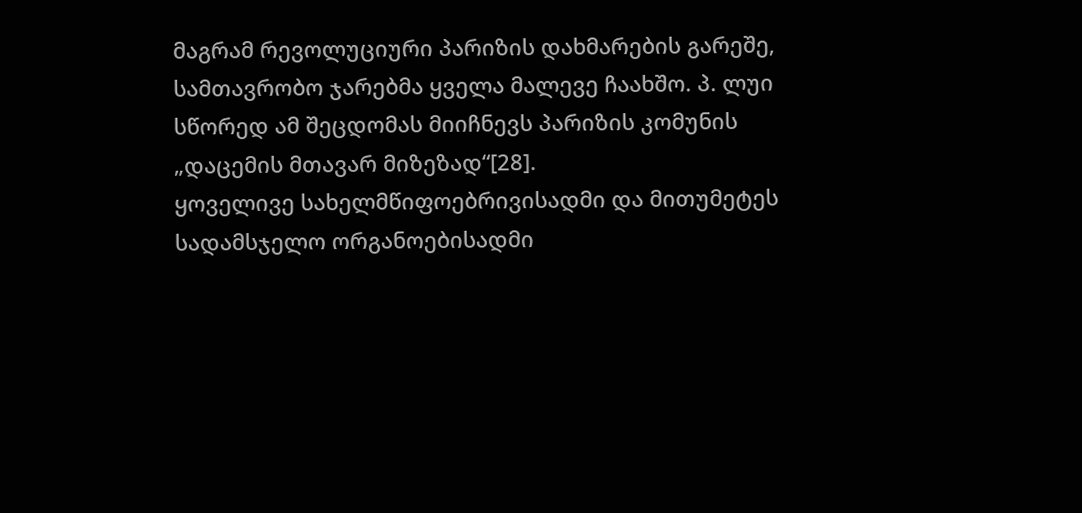მაგრამ რევოლუციური პარიზის დახმარების გარეშე, სამთავრობო ჯარებმა ყველა მალევე ჩაახშო. პ. ლუი სწორედ ამ შეცდომას მიიჩნევს პარიზის კომუნის „დაცემის მთავარ მიზეზად“[28].
ყოველივე სახელმწიფოებრივისადმი და მითუმეტეს სადამსჯელო ორგანოებისადმი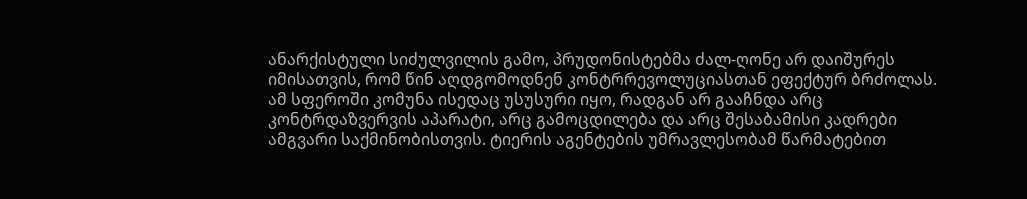ანარქისტული სიძულვილის გამო, პრუდონისტებმა ძალ-ღონე არ დაიშურეს იმისათვის, რომ წინ აღდგომოდნენ კონტრრევოლუციასთან ეფექტურ ბრძოლას. ამ სფეროში კომუნა ისედაც უსუსური იყო, რადგან არ გააჩნდა არც კონტრდაზვერვის აპარატი, არც გამოცდილება და არც შესაბამისი კადრები ამგვარი საქმინობისთვის. ტიერის აგენტების უმრავლესობამ წარმატებით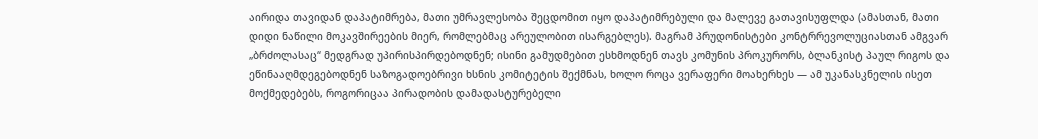აირიდა თავიდან დაპატიმრება, მათი უმრავლესობა შეცდომით იყო დაპატიმრებული და მალევე გათავისუფლდა (ამასთან, მათი დიდი ნაწილი მოკავშირეების მიერ, რომლებმაც არეულობით ისარგებლეს). მაგრამ პრუდონისტები კონტრრევოლუციასთან ამგვარ „ბრძოლასაც“ მედგრად უპირისპირდებოდნენ; ისინი გამუდმებით ესხმოდნენ თავს კომუნის პროკურორს, ბლანკისტ პაულ რიგოს და ეწინააღმდეგებოდნენ საზოგადოებრივი ხსნის კომიტეტის შექმნას, ხოლო როცა ვერაფერი მოახერხეს — ამ უკანასკნელის ისეთ მოქმედებებს, როგორიცაა პირადობის დამადასტურებელი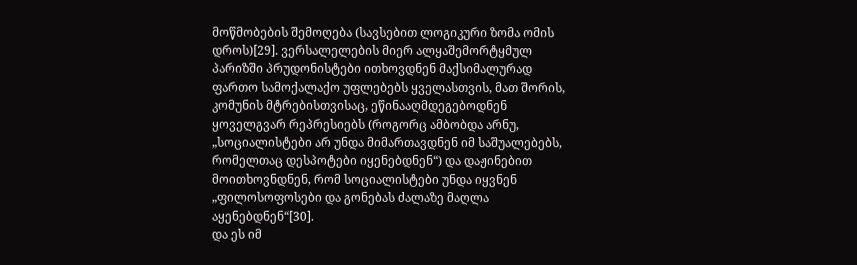მოწმობების შემოღება (სავსებით ლოგიკური ზომა ომის დროს)[29]. ვერსალელების მიერ ალყაშემორტყმულ პარიზში პრუდონისტები ითხოვდნენ მაქსიმალურად ფართო სამოქალაქო უფლებებს ყველასთვის, მათ შორის, კომუნის მტრებისთვისაც, ეწინააღმდეგებოდნენ ყოველგვარ რეპრესიებს (როგორც ამბობდა არნუ, „სოციალისტები არ უნდა მიმართავდნენ იმ საშუალებებს, რომელთაც დესპოტები იყენებდნენ“) და დაჟინებით მოითხოვნდნენ, რომ სოციალისტები უნდა იყვნენ „ფილოსოფოსები და გონებას ძალაზე მაღლა აყენებდნენ“[30].
და ეს იმ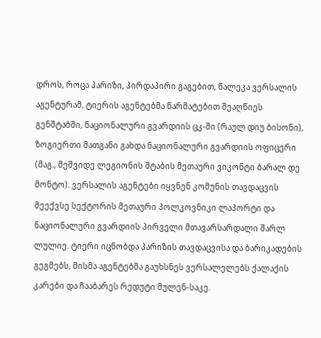დროს, როცა პარიზი, პირდაპირი გაგებით, წალეკა ვერსალის აგენტურამ, ტიერის აგენტებმა წარმატებით შეაღწიეს გენშტაბში, ნაციონალური გვარდიის ცკ-ში (რაულ დიუ ბისონი), ზოგიერთი მათგანი გახდა ნაციონალური გვარდიის ოფიცერი (მაგ., მეშვიდე ლეგიონის შტაბის მეთაური ვიკონტი ბარალ დე მონტო). ვერსალის აგენტები იყვნენ კომუნის თავდაცვის მეექვსე სექტორის მეთაური პოლკოვნიკი ლაპორტი და ნაციონალური გვარდიის პირველი მთავარსარდალი შარლ ლულიე. ტიერი იცნობდა პარიზის თავდაცვისა და ბარიკადების გეგმებს, მისმა აგენტებმა გაუხსნეს ვერსალელებს ქალაქის კარები და ჩააბარეს რედუტი მულენ-საკე.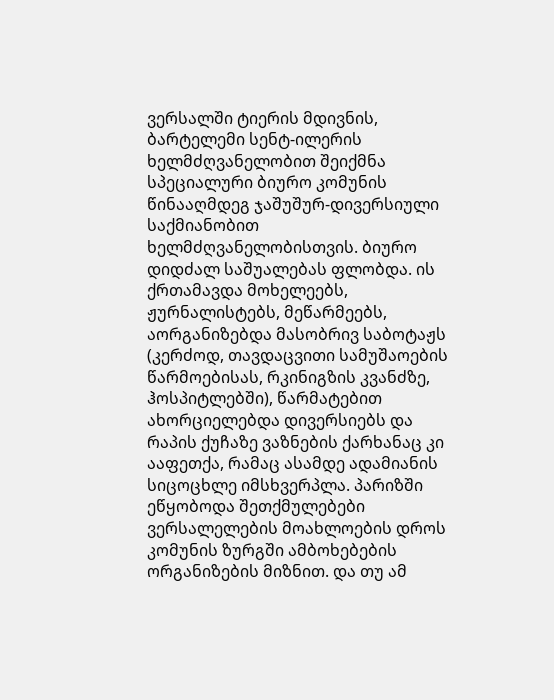ვერსალში ტიერის მდივნის, ბარტელემი სენტ-ილერის ხელმძღვანელობით შეიქმნა სპეციალური ბიურო კომუნის წინააღმდეგ ჯაშუშურ-დივერსიული საქმიანობით ხელმძღვანელობისთვის. ბიურო დიდძალ საშუალებას ფლობდა. ის ქრთამავდა მოხელეებს, ჟურნალისტებს, მეწარმეებს, აორგანიზებდა მასობრივ საბოტაჟს (კერძოდ, თავდაცვითი სამუშაოების წარმოებისას, რკინიგზის კვანძზე, ჰოსპიტლებში), წარმატებით ახორციელებდა დივერსიებს და რაპის ქუჩაზე ვაზნების ქარხანაც კი ააფეთქა, რამაც ასამდე ადამიანის სიცოცხლე იმსხვერპლა. პარიზში ეწყობოდა შეთქმულებები ვერსალელების მოახლოების დროს კომუნის ზურგში ამბოხებების ორგანიზების მიზნით. და თუ ამ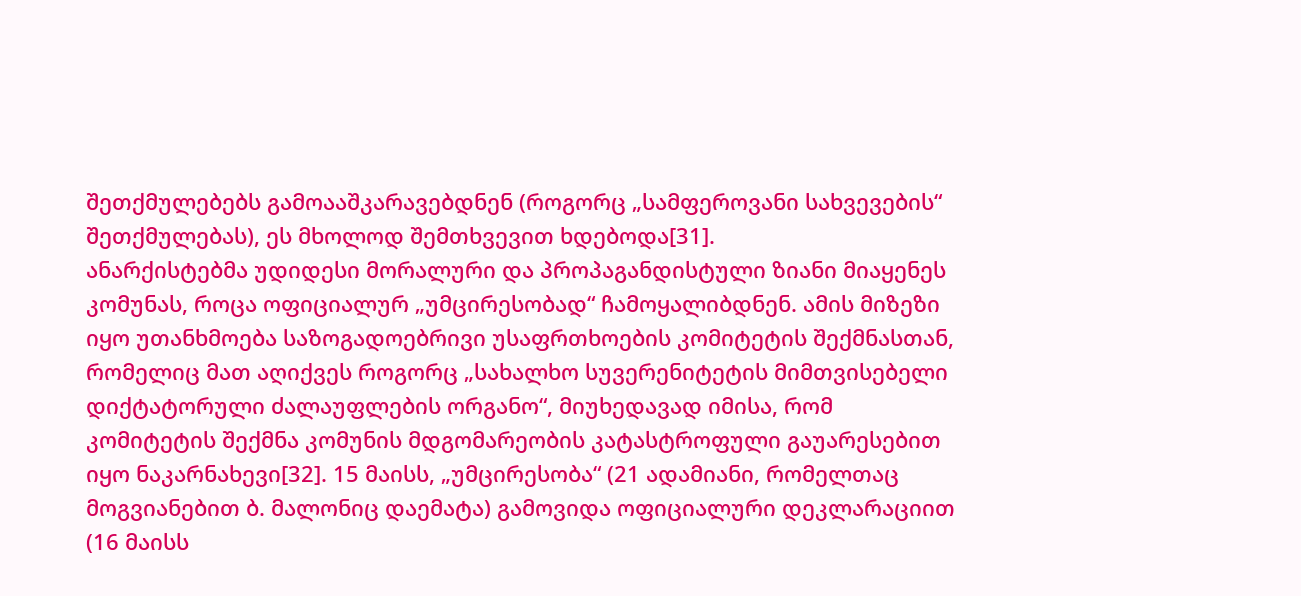შეთქმულებებს გამოააშკარავებდნენ (როგორც „სამფეროვანი სახვევების“ შეთქმულებას), ეს მხოლოდ შემთხვევით ხდებოდა[31].
ანარქისტებმა უდიდესი მორალური და პროპაგანდისტული ზიანი მიაყენეს კომუნას, როცა ოფიციალურ „უმცირესობად“ ჩამოყალიბდნენ. ამის მიზეზი იყო უთანხმოება საზოგადოებრივი უსაფრთხოების კომიტეტის შექმნასთან, რომელიც მათ აღიქვეს როგორც „სახალხო სუვერენიტეტის მიმთვისებელი დიქტატორული ძალაუფლების ორგანო“, მიუხედავად იმისა, რომ კომიტეტის შექმნა კომუნის მდგომარეობის კატასტროფული გაუარესებით იყო ნაკარნახევი[32]. 15 მაისს, „უმცირესობა“ (21 ადამიანი, რომელთაც მოგვიანებით ბ. მალონიც დაემატა) გამოვიდა ოფიციალური დეკლარაციით (16 მაისს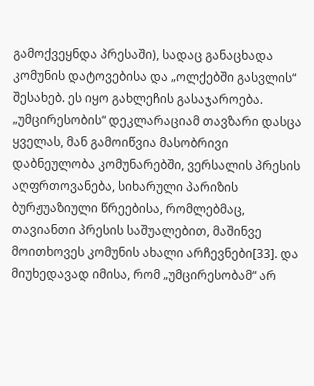გამოქვეყნდა პრესაში), სადაც განაცხადა კომუნის დატოვებისა და „ოლქებში გასვლის“ შესახებ. ეს იყო გახლეჩის გასაჯაროება. „უმცირესობის“ დეკლარაციამ თავზარი დასცა ყველას, მან გამოიწვია მასობრივი დაბნეულობა კომუნარებში, ვერსალის პრესის აღფრთოვანება, სიხარული პარიზის ბურჟუაზიული წრეებისა, რომლებმაც, თავიანთი პრესის საშუალებით, მაშინვე მოითხოვეს კომუნის ახალი არჩევნები[33]. და მიუხედავად იმისა, რომ „უმცირესობამ“ არ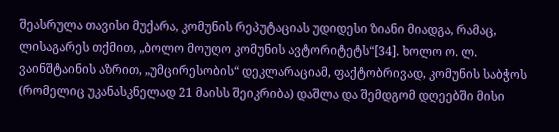შეასრულა თავისი მუქარა, კომუნის რეპუტაციას უდიდესი ზიანი მიადგა, რამაც, ლისაგარეს თქმით, „ბოლო მოუღო კომუნის ავტორიტეტს“[34]. ხოლო ო. ლ. ვაინშტაინის აზრით, „უმცირესობის“ დეკლარაციამ, ფაქტობრივად, კომუნის საბჭოს (რომელიც უკანასკნელად 21 მაისს შეიკრიბა) დაშლა და შემდგომ დღეებში მისი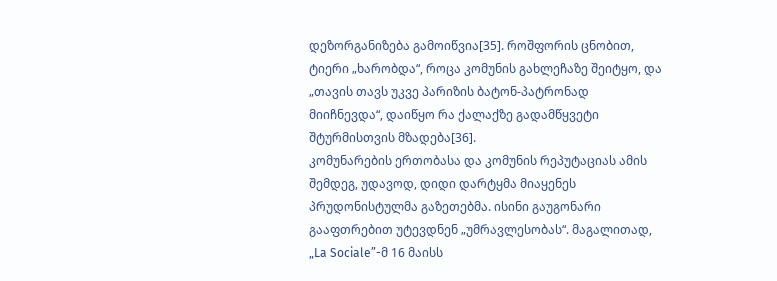დეზორგანიზება გამოიწვია[35]. როშფორის ცნობით, ტიერი „ხარობდა“, როცა კომუნის გახლეჩაზე შეიტყო, და „თავის თავს უკვე პარიზის ბატონ-პატრონად მიიჩნევდა“, დაიწყო რა ქალაქზე გადამწყვეტი შტურმისთვის მზადება[36].
კომუნარების ერთობასა და კომუნის რეპუტაციას ამის შემდეგ, უდავოდ, დიდი დარტყმა მიაყენეს პრუდონისტულმა გაზეთებმა. ისინი გაუგონარი გააფთრებით უტევდნენ „უმრავლესობას“. მაგალითად, „La Sociale”-მ 16 მაისს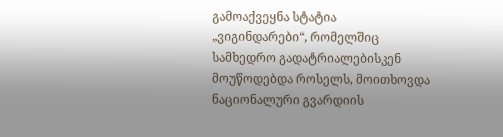გამოაქვეყნა სტატია „ვიგინდარები“, რომელშიც სამხედრო გადატრიალებისკენ მოუწოდებდა როსელს, მოითხოვდა ნაციონალური გვარდიის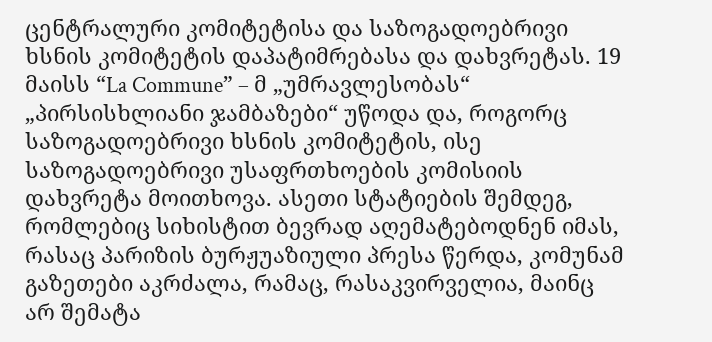ცენტრალური კომიტეტისა და საზოგადოებრივი ხსნის კომიტეტის დაპატიმრებასა და დახვრეტას. 19 მაისს “La Commune” – მ „უმრავლესობას“ „პირსისხლიანი ჯამბაზები“ უწოდა და, როგორც საზოგადოებრივი ხსნის კომიტეტის, ისე საზოგადოებრივი უსაფრთხოების კომისიის დახვრეტა მოითხოვა. ასეთი სტატიების შემდეგ, რომლებიც სიხისტით ბევრად აღემატებოდნენ იმას, რასაც პარიზის ბურჟუაზიული პრესა წერდა, კომუნამ გაზეთები აკრძალა, რამაც, რასაკვირველია, მაინც არ შემატა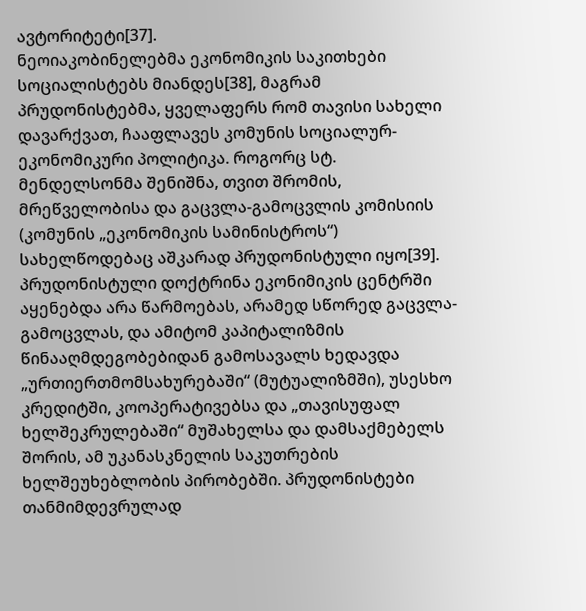ავტორიტეტი[37].
ნეოიაკობინელებმა ეკონომიკის საკითხები სოციალისტებს მიანდეს[38], მაგრამ პრუდონისტებმა, ყველაფერს რომ თავისი სახელი დავარქვათ, ჩააფლავეს კომუნის სოციალურ-ეკონომიკური პოლიტიკა. როგორც სტ. მენდელსონმა შენიშნა, თვით შრომის, მრეწველობისა და გაცვლა-გამოცვლის კომისიის (კომუნის „ეკონომიკის სამინისტროს“) სახელწოდებაც აშკარად პრუდონისტული იყო[39]. პრუდონისტული დოქტრინა ეკონიმიკის ცენტრში აყენებდა არა წარმოებას, არამედ სწორედ გაცვლა-გამოცვლას, და ამიტომ კაპიტალიზმის წინააღმდეგობებიდან გამოსავალს ხედავდა „ურთიერთმომსახურებაში“ (მუტუალიზმში), უსესხო კრედიტში, კოოპერატივებსა და „თავისუფალ ხელშეკრულებაში“ მუშახელსა და დამსაქმებელს შორის, ამ უკანასკნელის საკუთრების ხელშეუხებლობის პირობებში. პრუდონისტები თანმიმდევრულად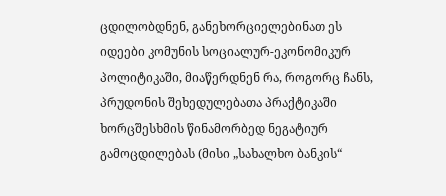ცდილობდნენ, განეხორციელებინათ ეს იდეები კომუნის სოციალურ-ეკონომიკურ პოლიტიკაში, მიაწერდნენ რა, როგორც ჩანს, პრუდონის შეხედულებათა პრაქტიკაში ხორცშესხმის წინამორბედ ნეგატიურ გამოცდილებას (მისი „სახალხო ბანკის“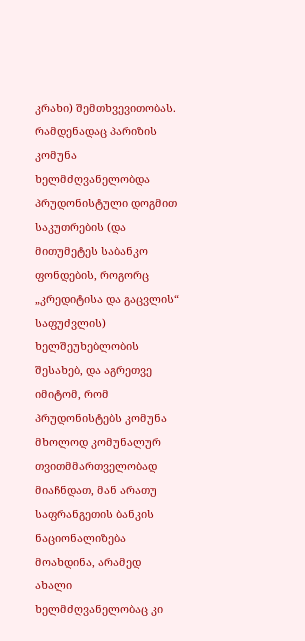კრახი) შემთხვევითობას.
რამდენადაც პარიზის კომუნა ხელმძღვანელობდა პრუდონისტული დოგმით საკუთრების (და მითუმეტეს საბანკო ფონდების, როგორც „კრედიტისა და გაცვლის“ საფუძვლის) ხელშეუხებლობის შესახებ, და აგრეთვე იმიტომ, რომ პრუდონისტებს კომუნა მხოლოდ კომუნალურ თვითმმართველობად მიაჩნდათ, მან არათუ საფრანგეთის ბანკის ნაციონალიზება მოახდინა, არამედ ახალი ხელმძღვანელობაც კი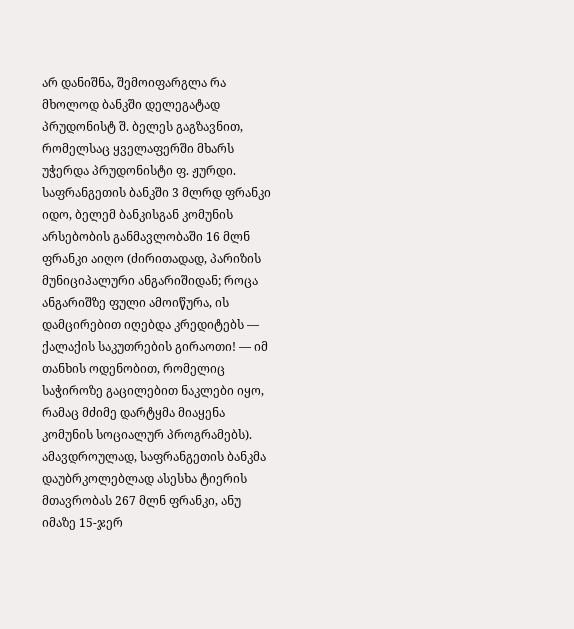არ დანიშნა, შემოიფარგლა რა მხოლოდ ბანკში დელეგატად პრუდონისტ შ. ბელეს გაგზავნით, რომელსაც ყველაფერში მხარს უჭერდა პრუდონისტი ფ. ჟურდი. საფრანგეთის ბანკში 3 მლრდ ფრანკი იდო, ბელემ ბანკისგან კომუნის არსებობის განმავლობაში 16 მლნ ფრანკი აიღო (ძირითადად, პარიზის მუნიციპალური ანგარიშიდან; როცა ანგარიშზე ფული ამოიწურა, ის დამცირებით იღებდა კრედიტებს — ქალაქის საკუთრების გირაოთი! — იმ თანხის ოდენობით, რომელიც საჭიროზე გაცილებით ნაკლები იყო, რამაც მძიმე დარტყმა მიაყენა კომუნის სოციალურ პროგრამებს). ამავდროულად, საფრანგეთის ბანკმა დაუბრკოლებლად ასესხა ტიერის მთავრობას 267 მლნ ფრანკი, ანუ იმაზე 15-ჯერ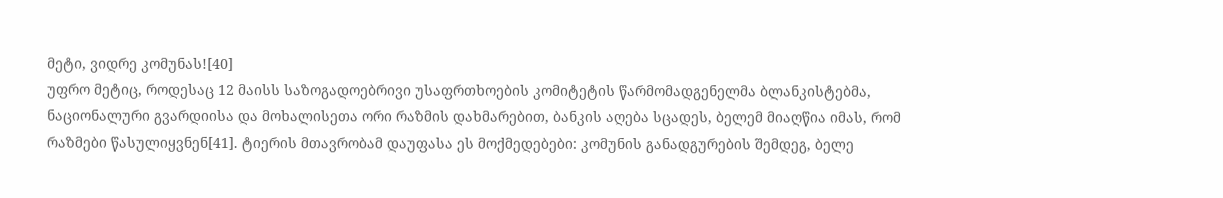მეტი, ვიდრე კომუნას![40]
უფრო მეტიც, როდესაც 12 მაისს საზოგადოებრივი უსაფრთხოების კომიტეტის წარმომადგენელმა ბლანკისტებმა, ნაციონალური გვარდიისა და მოხალისეთა ორი რაზმის დახმარებით, ბანკის აღება სცადეს, ბელემ მიაღწია იმას, რომ რაზმები წასულიყვნენ[41]. ტიერის მთავრობამ დაუფასა ეს მოქმედებები: კომუნის განადგურების შემდეგ, ბელე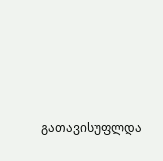გათავისუფლდა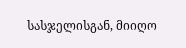სასჯელისგან, მიიღო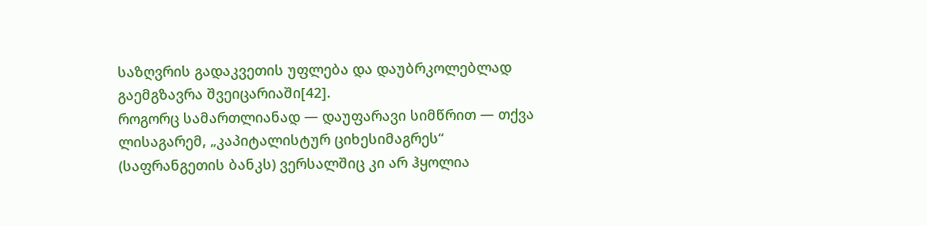საზღვრის გადაკვეთის უფლება და დაუბრკოლებლად გაემგზავრა შვეიცარიაში[42].
როგორც სამართლიანად — დაუფარავი სიმწრით — თქვა ლისაგარემ, „კაპიტალისტურ ციხესიმაგრეს“ (საფრანგეთის ბანკს) ვერსალშიც კი არ ჰყოლია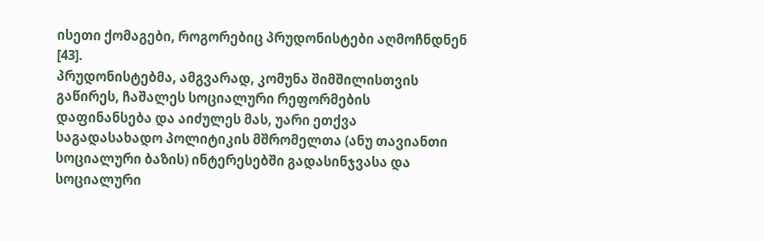ისეთი ქომაგები, როგორებიც პრუდონისტები აღმოჩნდნენ [43].
პრუდონისტებმა, ამგვარად, კომუნა შიმშილისთვის გაწირეს, ჩაშალეს სოციალური რეფორმების დაფინანსება და აიძულეს მას, უარი ეთქვა საგადასახადო პოლიტიკის მშრომელთა (ანუ თავიანთი სოციალური ბაზის) ინტერესებში გადასინჯვასა და სოციალური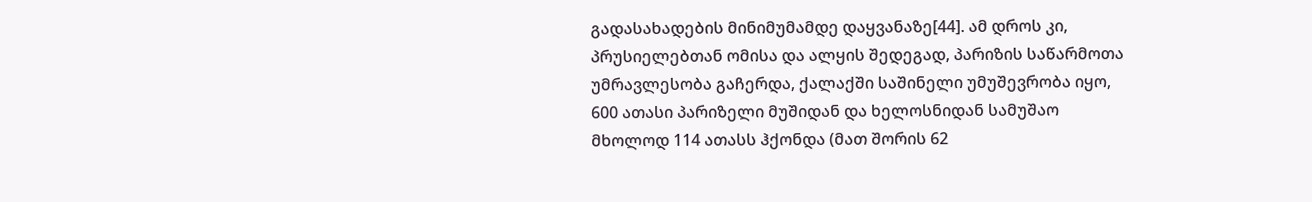გადასახადების მინიმუმამდე დაყვანაზე[44]. ამ დროს კი, პრუსიელებთან ომისა და ალყის შედეგად, პარიზის საწარმოთა უმრავლესობა გაჩერდა, ქალაქში საშინელი უმუშევრობა იყო, 600 ათასი პარიზელი მუშიდან და ხელოსნიდან სამუშაო მხოლოდ 114 ათასს ჰქონდა (მათ შორის 62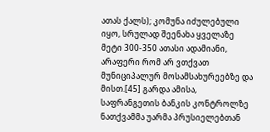ათას ქალს); კომუნა იძულებული იყო, სრულად შეენახა ყველაზე მეტი 300-350 ათასი ადამიანი, არაფერი რომ არ ვთქვათ მუნიციპალურ მოსამსახურეებზე და მისთ.[45] გარდა ამისა, საფრანგეთის ბანკის კონტროლზე ნათქვამმა უარმა პრუსიელებთან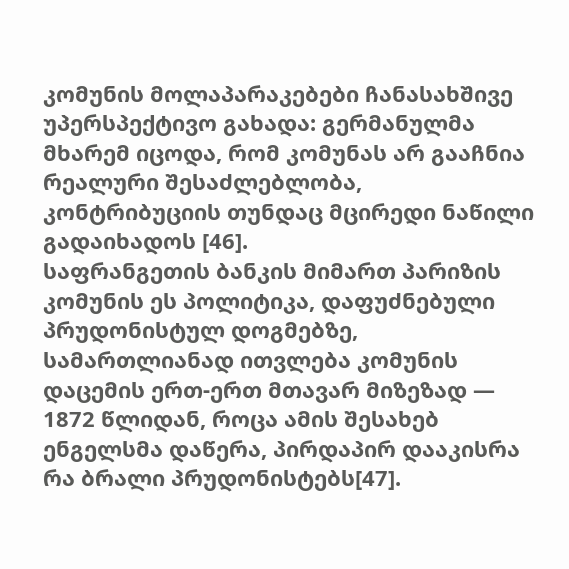კომუნის მოლაპარაკებები ჩანასახშივე უპერსპექტივო გახადა: გერმანულმა მხარემ იცოდა, რომ კომუნას არ გააჩნია რეალური შესაძლებლობა, კონტრიბუციის თუნდაც მცირედი ნაწილი გადაიხადოს [46].
საფრანგეთის ბანკის მიმართ პარიზის კომუნის ეს პოლიტიკა, დაფუძნებული პრუდონისტულ დოგმებზე, სამართლიანად ითვლება კომუნის დაცემის ერთ-ერთ მთავარ მიზეზად — 1872 წლიდან, როცა ამის შესახებ ენგელსმა დაწერა, პირდაპირ დააკისრა რა ბრალი პრუდონისტებს[47].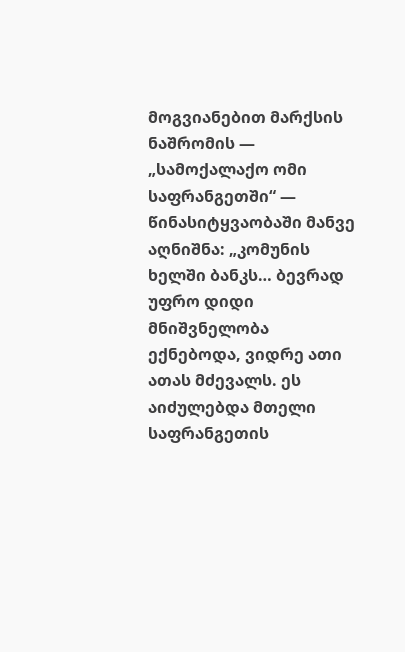მოგვიანებით მარქსის ნაშრომის — „სამოქალაქო ომი საფრანგეთში“ — წინასიტყვაობაში მანვე აღნიშნა: „კომუნის ხელში ბანკს… ბევრად უფრო დიდი მნიშვნელობა ექნებოდა, ვიდრე ათი ათას მძევალს. ეს აიძულებდა მთელი საფრანგეთის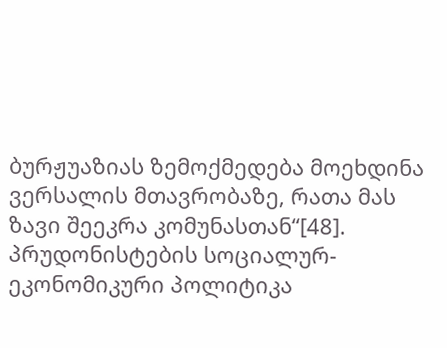ბურჟუაზიას ზემოქმედება მოეხდინა ვერსალის მთავრობაზე, რათა მას ზავი შეეკრა კომუნასთან“[48].
პრუდონისტების სოციალურ-ეკონომიკური პოლიტიკა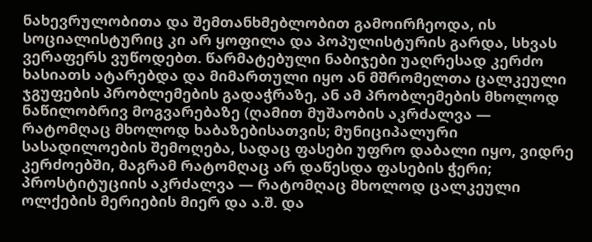ნახევრულობითა და შემთანხმებლობით გამოირჩეოდა, ის სოციალისტურიც კი არ ყოფილა და პოპულისტურის გარდა, სხვას ვერაფერს ვუწოდებთ. წარმატებული ნაბიჯები უაღრესად კერძო ხასიათს ატარებდა და მიმართული იყო ან მშრომელთა ცალკეული ჯგუფების პრობლემების გადაჭრაზე, ან ამ პრობლემების მხოლოდ ნაწილობრივ მოგვარებაზე (ღამით მუშაობის აკრძალვა — რატომღაც მხოლოდ ხაბაზებისათვის; მუნიციპალური სასადილოების შემოღება, სადაც ფასები უფრო დაბალი იყო, ვიდრე კერძოებში, მაგრამ რატომღაც არ დაწესდა ფასების ჭერი; პროსტიტუციის აკრძალვა — რატომღაც მხოლოდ ცალკეული ოლქების მერიების მიერ და ა.შ. და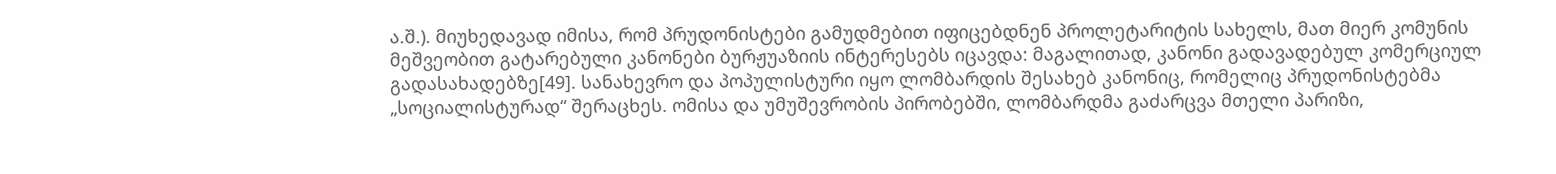ა.შ.). მიუხედავად იმისა, რომ პრუდონისტები გამუდმებით იფიცებდნენ პროლეტარიტის სახელს, მათ მიერ კომუნის მეშვეობით გატარებული კანონები ბურჟუაზიის ინტერესებს იცავდა: მაგალითად, კანონი გადავადებულ კომერციულ გადასახადებზე[49]. სანახევრო და პოპულისტური იყო ლომბარდის შესახებ კანონიც, რომელიც პრუდონისტებმა „სოციალისტურად“ შერაცხეს. ომისა და უმუშევრობის პირობებში, ლომბარდმა გაძარცვა მთელი პარიზი,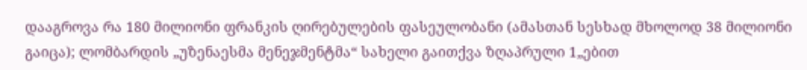დააგროვა რა 180 მილიონი ფრანკის ღირებულების ფასეულობანი (ამასთან სესხად მხოლოდ 38 მილიონი გაიცა); ლომბარდის „უზენაესმა მენეჯმენტმა“ სახელი გაითქვა ზღაპრული 1„ებით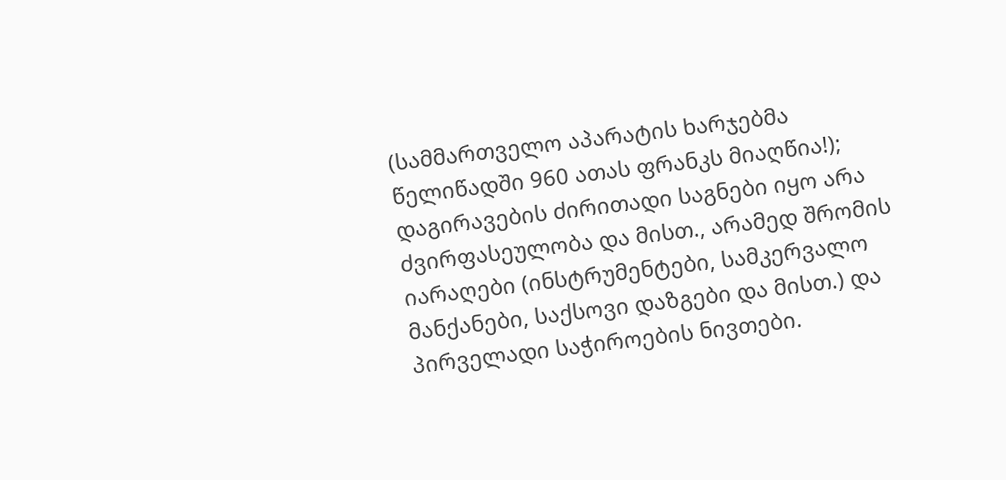(სამმართველო აპარატის ხარჯებმა წელიწადში 960 ათას ფრანკს მიაღწია!); დაგირავების ძირითადი საგნები იყო არა ძვირფასეულობა და მისთ., არამედ შრომის იარაღები (ინსტრუმენტები, სამკერვალო მანქანები, საქსოვი დაზგები და მისთ.) და პირველადი საჭიროების ნივთები.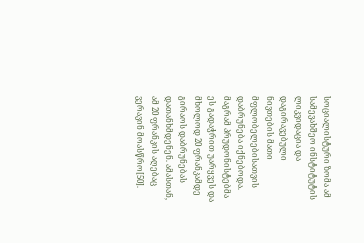სოციალისტური ზომა ამ სამევახშეო ინსტიტუტის ლიკვიდაცია და დაგირავებული ნივთების მათი მფლობელებისათვის დაბრუნება იქნებოდა. მაგრამ პრუდონისტებმა ეს გადაჭრით უარყვეს და მხოლოდ 20 ფრანკამდე გირაოს დაბრუნებას დათანხმდენენ. ამასთან, ამ 20 ფრანკის აღებაც ვერავინ მოასწრო[50].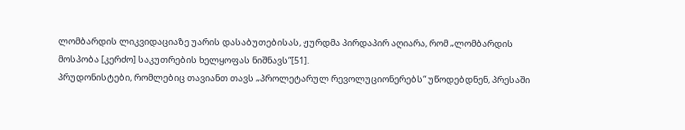ლომბარდის ლიკვიდაციაზე უარის დასაბუთებისას, ჟურდმა პირდაპირ აღიარა, რომ „ლომბარდის მოსპობა [კერძო] საკუთრების ხელყოფას ნიშნავს“[51].
პრუდონისტები, რომლებიც თავიანთ თავს „პროლეტარულ რევოლუციონერებს“ უწოდებდნენ, პრესაში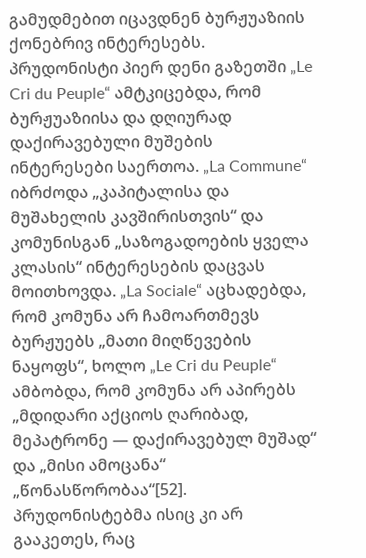გამუდმებით იცავდნენ ბურჟუაზიის ქონებრივ ინტერესებს. პრუდონისტი პიერ დენი გაზეთში „Le Cri du Peuple“ ამტკიცებდა, რომ ბურჟუაზიისა და დღიურად დაქირავებული მუშების ინტერესები საერთოა. „La Commune“ იბრძოდა „კაპიტალისა და მუშახელის კავშირისთვის“ და კომუნისგან „საზოგადოების ყველა კლასის“ ინტერესების დაცვას მოითხოვდა. „La Sociale“ აცხადებდა, რომ კომუნა არ ჩამოართმევს ბურჟუებს „მათი მიღწევების ნაყოფს“, ხოლო „Le Cri du Peuple“ ამბობდა, რომ კომუნა არ აპირებს „მდიდარი აქციოს ღარიბად, მეპატრონე — დაქირავებულ მუშად“ და „მისი ამოცანა“ „წონასწორობაა“[52].
პრუდონისტებმა ისიც კი არ გააკეთეს, რაც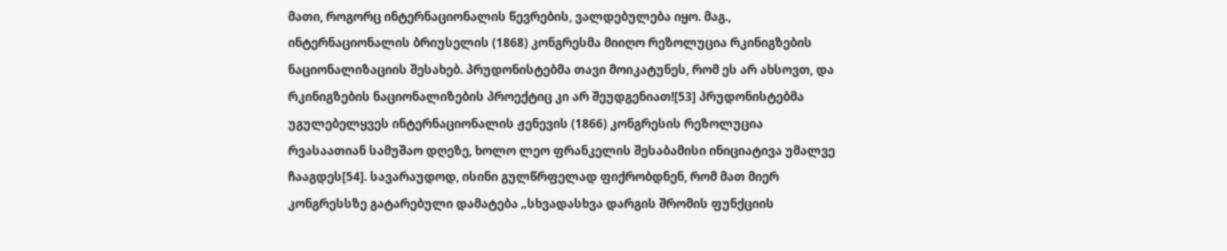მათი, როგორც ინტერნაციონალის წევრების, ვალდებულება იყო. მაგ., ინტერნაციონალის ბრიუსელის (1868) კონგრესმა მიიღო რეზოლუცია რკინიგზების ნაციონალიზაციის შესახებ. პრუდონისტებმა თავი მოიკატუნეს, რომ ეს არ ახსოვთ, და რკინიგზების ნაციონალიზების პროექტიც კი არ შეუდგენიათ![53] პრუდონისტებმა უგულებელყვეს ინტერნაციონალის ჟენევის (1866) კონგრესის რეზოლუცია რვასაათიან სამუშაო დღეზე, ხოლო ლეო ფრანკელის შესაბამისი ინიციატივა უმალვე ჩააგდეს[54]. სავარაუდოდ, ისინი გულწრფელად ფიქრობდნენ, რომ მათ მიერ კონგრესსზე გატარებული დამატება „სხვადასხვა დარგის შრომის ფუნქციის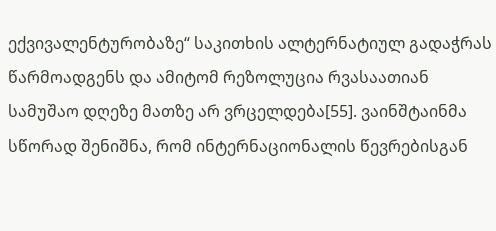ექვივალენტურობაზე“ საკითხის ალტერნატიულ გადაჭრას წარმოადგენს და ამიტომ რეზოლუცია რვასაათიან სამუშაო დღეზე მათზე არ ვრცელდება[55]. ვაინშტაინმა სწორად შენიშნა, რომ ინტერნაციონალის წევრებისგან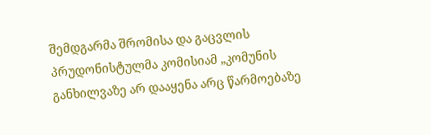შემდგარმა შრომისა და გაცვლის პრუდონისტულმა კომისიამ „კომუნის განხილვაზე არ დააყენა არც წარმოებაზე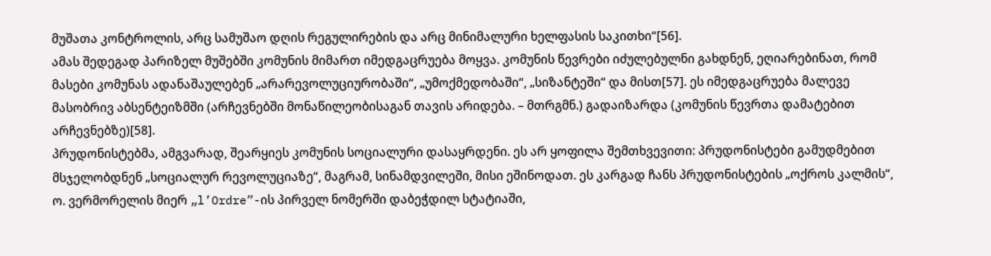მუშათა კონტროლის, არც სამუშაო დღის რეგულირების და არც მინიმალური ხელფასის საკითხი“[56].
ამას შედეგად პარიზელ მუშებში კომუნის მიმართ იმედგაცრუება მოყვა. კომუნის წევრები იძულებულნი გახდნენ, ეღიარებინათ, რომ მასები კომუნას ადანაშაულებენ „არარევოლუციურობაში“, „უმოქმედობაში“, „სიზანტეში“ და მისთ[57]. ეს იმედგაცრუება მალევე მასობრივ აბსენტეიზმში (არჩევნებში მონაწილეობისაგან თავის არიდება. – მთრგმნ.) გადაიზარდა (კომუნის წევრთა დამატებით არჩევნებზე)[58].
პრუდონისტებმა, ამგვარად, შეარყიეს კომუნის სოციალური დასაყრდენი. ეს არ ყოფილა შემთხვევითი: პრუდონისტები გამუდმებით მსჯელობდნენ „სოციალურ რევოლუციაზე“, მაგრამ, სინამდვილეში, მისი ეშინოდათ. ეს კარგად ჩანს პრუდონისტების „ოქროს კალმის“, ო. ვერმორელის მიერ „l’Ordre”-ის პირველ ნომერში დაბეჭდილ სტატიაში,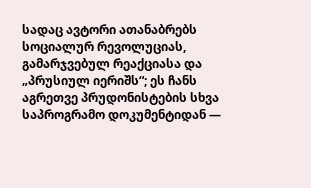სადაც ავტორი ათანაბრებს სოციალურ რევოლუციას, გამარჯვებულ რეაქციასა და „პრუსიულ იერიშს“; ეს ჩანს აგრეთვე პრუდონისტების სხვა საპროგრამო დოკუმენტიდან —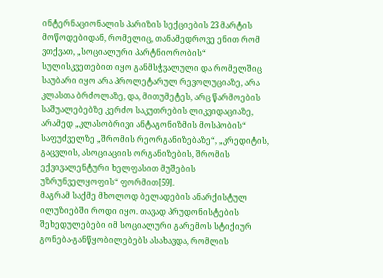ინტერნაციონალის პარიზის სექციების 23 მარტის მოწოდებიდან, რომელიც, თანამედროვე ენით რომ ვთქვათ, „სოციალური პარტნიორობის“ სულისკვეთებით იყო განმსჭვალული და რომელშიც საუბარი იყო არა პროლეტარულ რევოლუციაზე, არა კლასთა ბრძოლაზე, და, მითუმეტეს, არც წარმოების საშუალებებზე კერძო საკუთრების ლიკვიდაციაზე, არამედ „კლასობრივი ანტაგონიზმის მოსპობის“ საფუძველზე „შრომის რეორგანიზებაზე“, „კრედიტის, გაცვლის, ასოციაციის ორგანიზების, შრომის ექვივალენტური ხელფასით მუშების უზრუნველყოფის“ ფორმით[59].
მაგრამ საქმე მხოლოდ ბელადების ანარქისტულ ილუზიებში როდი იყო. თავად პრუდონისტების შეხედულებები იმ სოციალური გარემოს სტიქიურ გონება-განწყობილებებს ასახავდა, რომლის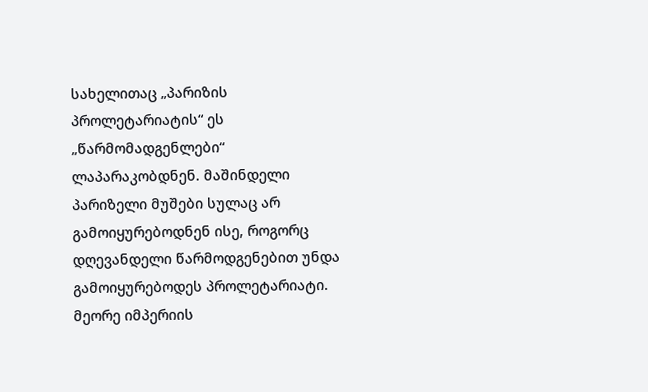სახელითაც „პარიზის პროლეტარიატის“ ეს „წარმომადგენლები“ ლაპარაკობდნენ. მაშინდელი პარიზელი მუშები სულაც არ გამოიყურებოდნენ ისე, როგორც დღევანდელი წარმოდგენებით უნდა გამოიყურებოდეს პროლეტარიატი.
მეორე იმპერიის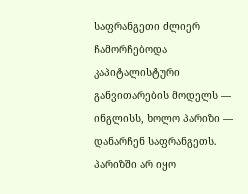საფრანგეთი ძლიერ ჩამორჩებოდა კაპიტალისტური განვითარების მოდელს — ინგლისს, ხოლო პარიზი — დანარჩენ საფრანგეთს. პარიზში არ იყო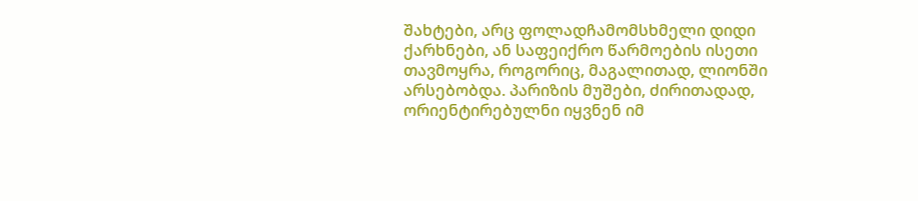შახტები, არც ფოლადჩამომსხმელი დიდი ქარხნები, ან საფეიქრო წარმოების ისეთი თავმოყრა, როგორიც, მაგალითად, ლიონში არსებობდა. პარიზის მუშები, ძირითადად, ორიენტირებულნი იყვნენ იმ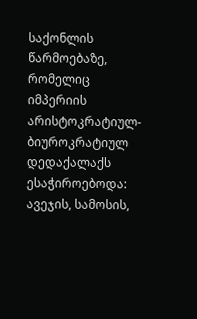საქონლის წარმოებაზე, რომელიც იმპერიის არისტოკრატიულ-ბიუროკრატიულ დედაქალაქს ესაჭიროებოდა: ავეჯის, სამოსის,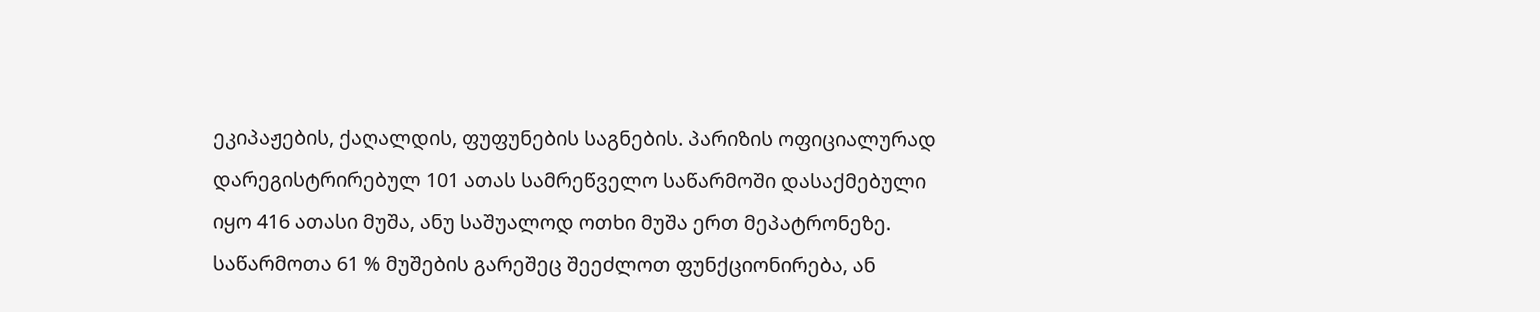ეკიპაჟების, ქაღალდის, ფუფუნების საგნების. პარიზის ოფიციალურად დარეგისტრირებულ 101 ათას სამრეწველო საწარმოში დასაქმებული იყო 416 ათასი მუშა, ანუ საშუალოდ ოთხი მუშა ერთ მეპატრონეზე. საწარმოთა 61 % მუშების გარეშეც შეეძლოთ ფუნქციონირება, ან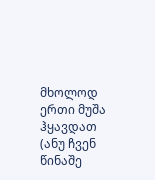მხოლოდ ერთი მუშა ჰყავდათ (ანუ ჩვენ წინაშე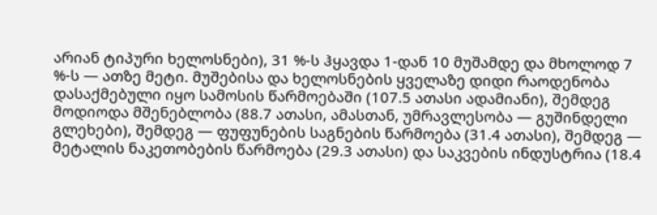არიან ტიპური ხელოსნები), 31 %-ს ჰყავდა 1-დან 10 მუშამდე და მხოლოდ 7 %-ს — ათზე მეტი. მუშებისა და ხელოსნების ყველაზე დიდი რაოდენობა დასაქმებული იყო სამოსის წარმოებაში (107.5 ათასი ადამიანი), შემდეგ მოდიოდა მშენებლობა (88.7 ათასი, ამასთან, უმრავლესობა — გუშინდელი გლეხები), შემდეგ — ფუფუნების საგნების წარმოება (31.4 ათასი), შემდეგ — მეტალის ნაკეთობების წარმოება (29.3 ათასი) და საკვების ინდუსტრია (18.4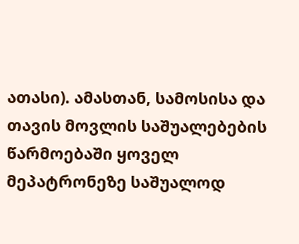ათასი). ამასთან, სამოსისა და თავის მოვლის საშუალებების წარმოებაში ყოველ მეპატრონეზე საშუალოდ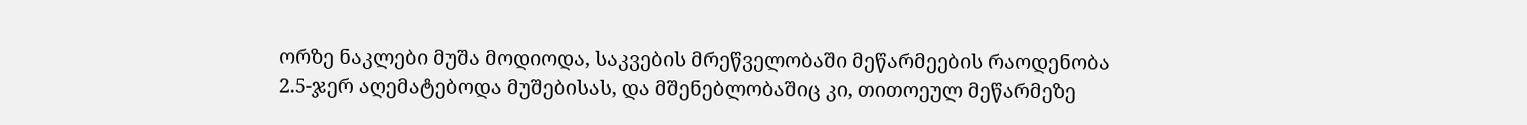ორზე ნაკლები მუშა მოდიოდა, საკვების მრეწველობაში მეწარმეების რაოდენობა 2.5-ჯერ აღემატებოდა მუშებისას, და მშენებლობაშიც კი, თითოეულ მეწარმეზე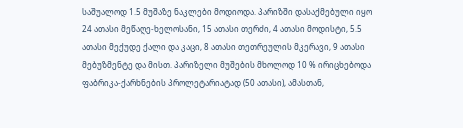საშუალოდ 1.5 მუშაზე ნაკლები მოდიოდა. პარიზში დასაქმებული იყო 24 ათასი მეწაღე-ხელოსანი, 15 ათასი თერძი, 4 ათასი მოდისტი, 5.5 ათასი მექუდე ქალი და კაცი, 8 ათასი თეთრეულის მკერავი, 9 ათასი მებუზმენტე და მისთ. პარიზელი მუშების მხოლოდ 10 % ირიცხებოდა ფაბრიკა-ქარხნების პროლეტარიატად (50 ათასი), ამასთან,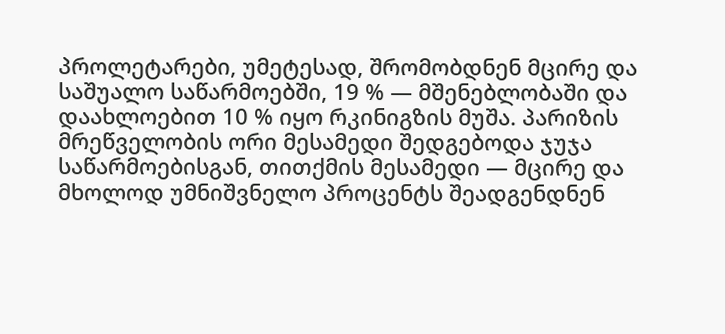პროლეტარები, უმეტესად, შრომობდნენ მცირე და საშუალო საწარმოებში, 19 % — მშენებლობაში და დაახლოებით 10 % იყო რკინიგზის მუშა. პარიზის მრეწველობის ორი მესამედი შედგებოდა ჯუჯა საწარმოებისგან, თითქმის მესამედი — მცირე და მხოლოდ უმნიშვნელო პროცენტს შეადგენდნენ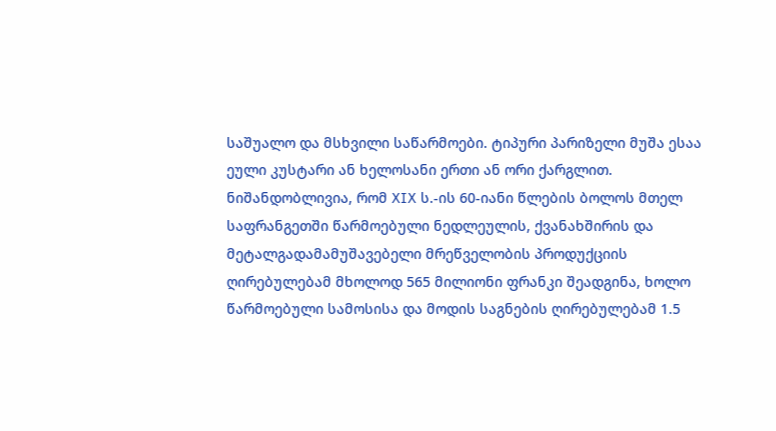საშუალო და მსხვილი საწარმოები. ტიპური პარიზელი მუშა ესაა ეული კუსტარი ან ხელოსანი ერთი ან ორი ქარგლით. ნიშანდობლივია, რომ XIX ს.-ის 60-იანი წლების ბოლოს მთელ საფრანგეთში წარმოებული ნედლეულის, ქვანახშირის და მეტალგადამამუშავებელი მრეწველობის პროდუქციის ღირებულებამ მხოლოდ 565 მილიონი ფრანკი შეადგინა, ხოლო წარმოებული სამოსისა და მოდის საგნების ღირებულებამ 1.5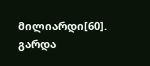მილიარდი[60].
გარდა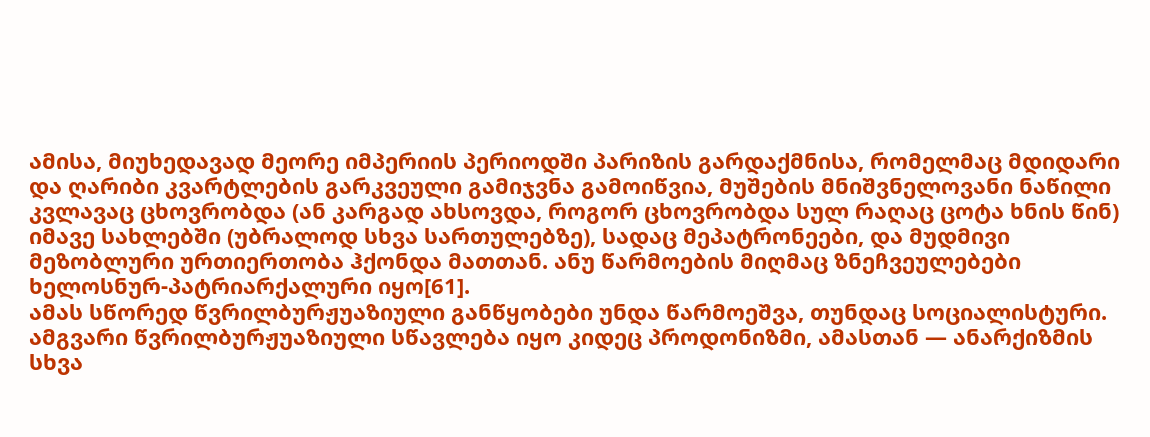ამისა, მიუხედავად მეორე იმპერიის პერიოდში პარიზის გარდაქმნისა, რომელმაც მდიდარი და ღარიბი კვარტლების გარკვეული გამიჯვნა გამოიწვია, მუშების მნიშვნელოვანი ნაწილი კვლავაც ცხოვრობდა (ან კარგად ახსოვდა, როგორ ცხოვრობდა სულ რაღაც ცოტა ხნის წინ) იმავე სახლებში (უბრალოდ სხვა სართულებზე), სადაც მეპატრონეები, და მუდმივი მეზობლური ურთიერთობა ჰქონდა მათთან. ანუ წარმოების მიღმაც ზნეჩვეულებები ხელოსნურ-პატრიარქალური იყო[61].
ამას სწორედ წვრილბურჟუაზიული განწყობები უნდა წარმოეშვა, თუნდაც სოციალისტური. ამგვარი წვრილბურჟუაზიული სწავლება იყო კიდეც პროდონიზმი, ამასთან — ანარქიზმის სხვა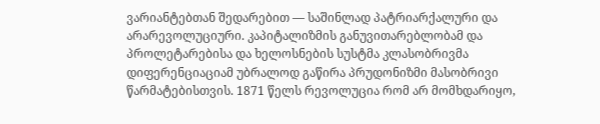ვარიანტებთან შედარებით — საშინლად პატრიარქალური და არარევოლუციური. კაპიტალიზმის განუვითარებლობამ და პროლეტარებისა და ხელოსნების სუსტმა კლასობრივმა დიფერენციაციამ უბრალოდ გაწირა პრუდონიზმი მასობრივი წარმატებისთვის. 1871 წელს რევოლუცია რომ არ მომხდარიყო,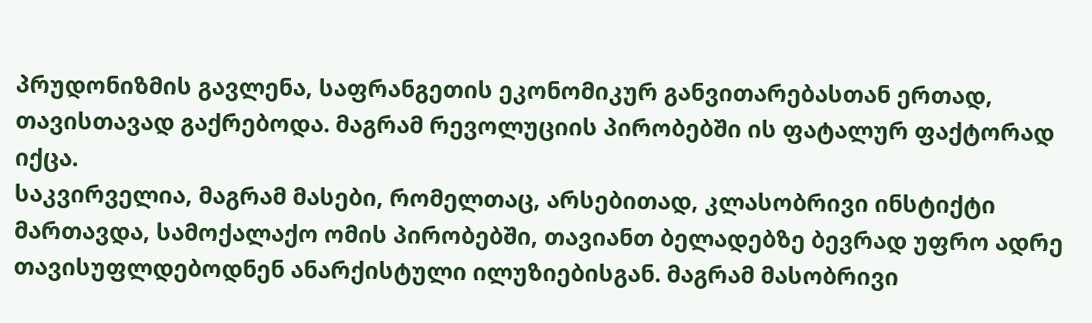პრუდონიზმის გავლენა, საფრანგეთის ეკონომიკურ განვითარებასთან ერთად, თავისთავად გაქრებოდა. მაგრამ რევოლუციის პირობებში ის ფატალურ ფაქტორად იქცა.
საკვირველია, მაგრამ მასები, რომელთაც, არსებითად, კლასობრივი ინსტიქტი მართავდა, სამოქალაქო ომის პირობებში, თავიანთ ბელადებზე ბევრად უფრო ადრე თავისუფლდებოდნენ ანარქისტული ილუზიებისგან. მაგრამ მასობრივი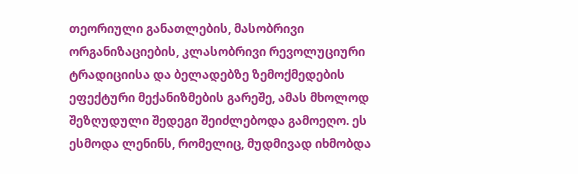თეორიული განათლების, მასობრივი ორგანიზაციების, კლასობრივი რევოლუციური ტრადიციისა და ბელადებზე ზემოქმედების ეფექტური მექანიზმების გარეშე, ამას მხოლოდ შეზღუდული შედეგი შეიძლებოდა გამოეღო. ეს ესმოდა ლენინს, რომელიც, მუდმივად იხმობდა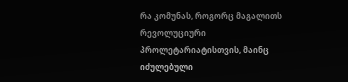რა კომუნას, როგორც მაგალითს რევოლუციური პროლეტარიატისთვის, მაინც იძულებული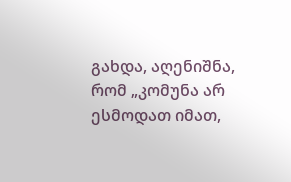გახდა, აღენიშნა, რომ „კომუნა არ ესმოდათ იმათ,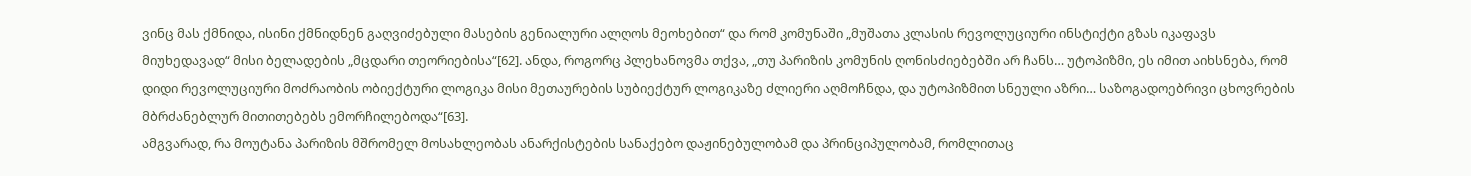ვინც მას ქმნიდა, ისინი ქმნიდნენ გაღვიძებული მასების გენიალური ალღოს მეოხებით“ და რომ კომუნაში „მუშათა კლასის რევოლუციური ინსტიქტი გზას იკაფავს მიუხედავად“ მისი ბელადების „მცდარი თეორიებისა“[62]. ანდა, როგორც პლეხანოვმა თქვა, „თუ პარიზის კომუნის ღონისძიებებში არ ჩანს… უტოპიზმი, ეს იმით აიხსნება, რომ დიდი რევოლუციური მოძრაობის ობიექტური ლოგიკა მისი მეთაურების სუბიექტურ ლოგიკაზე ძლიერი აღმოჩნდა, და უტოპიზმით სნეული აზრი… საზოგადოებრივი ცხოვრების მბრძანებლურ მითითებებს ემორჩილებოდა“[63].
ამგვარად, რა მოუტანა პარიზის მშრომელ მოსახლეობას ანარქისტების სანაქებო დაჟინებულობამ და პრინციპულობამ, რომლითაც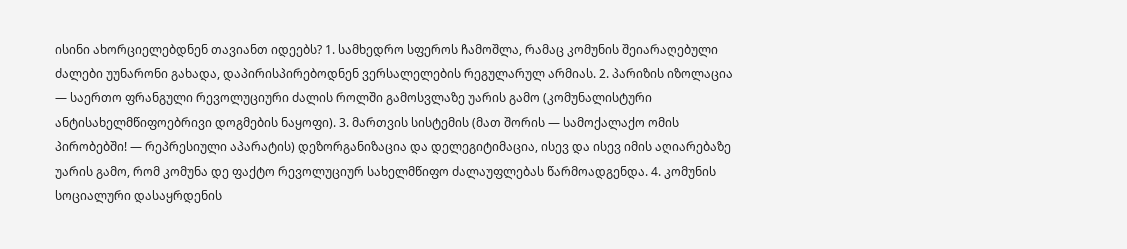ისინი ახორციელებდნენ თავიანთ იდეებს? 1. სამხედრო სფეროს ჩამოშლა, რამაც კომუნის შეიარაღებული ძალები უუნარონი გახადა, დაპირისპირებოდნენ ვერსალელების რეგულარულ არმიას. 2. პარიზის იზოლაცია — საერთო ფრანგული რევოლუციური ძალის როლში გამოსვლაზე უარის გამო (კომუნალისტური ანტისახელმწიფოებრივი დოგმების ნაყოფი). 3. მართვის სისტემის (მათ შორის — სამოქალაქო ომის პირობებში! — რეპრესიული აპარატის) დეზორგანიზაცია და დელეგიტიმაცია, ისევ და ისევ იმის აღიარებაზე უარის გამო, რომ კომუნა დე ფაქტო რევოლუციურ სახელმწიფო ძალაუფლებას წარმოადგენდა. 4. კომუნის სოციალური დასაყრდენის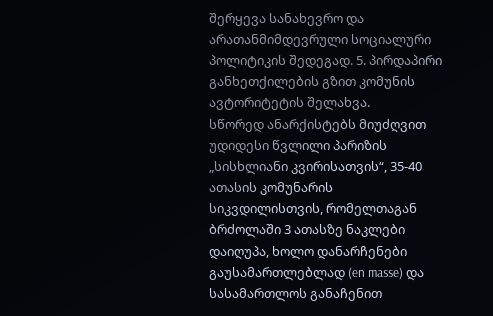შერყევა სანახევრო და არათანმიმდევრული სოციალური პოლიტიკის შედეგად. 5. პირდაპირი განხეთქილების გზით კომუნის ავტორიტეტის შელახვა.
სწორედ ანარქისტებს მიუძღვით უდიდესი წვლილი პარიზის „სისხლიანი კვირისათვის“, 35-40 ათასის კომუნარის სიკვდილისთვის, რომელთაგან ბრძოლაში 3 ათასზე ნაკლები დაიღუპა, ხოლო დანარჩენები გაუსამართლებლად (en masse) და სასამართლოს განაჩენით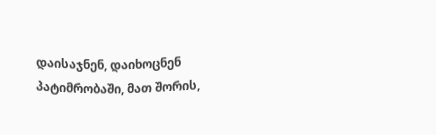დაისაჯნენ, დაიხოცნენ პატიმრობაში, მათ შორის,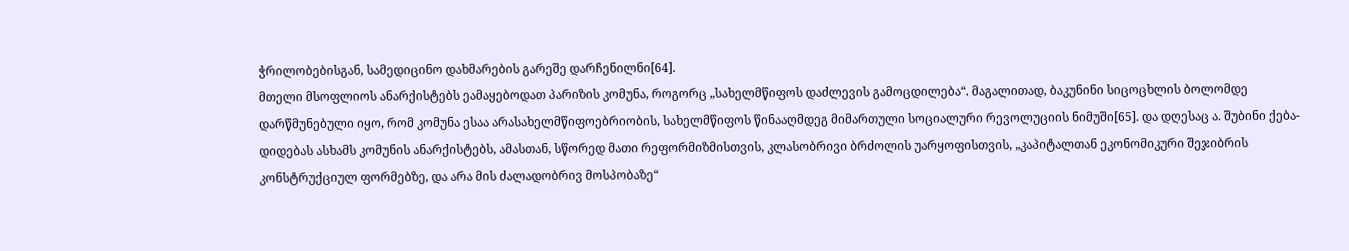ჭრილობებისგან, სამედიცინო დახმარების გარეშე დარჩენილნი[64].
მთელი მსოფლიოს ანარქისტებს ეამაყებოდათ პარიზის კომუნა, როგორც „სახელმწიფოს დაძლევის გამოცდილება“. მაგალითად, ბაკუნინი სიცოცხლის ბოლომდე დარწმუნებული იყო, რომ კომუნა ესაა არასახელმწიფოებრიობის, სახელმწიფოს წინააღმდეგ მიმართული სოციალური რევოლუციის ნიმუში[65]. და დღესაც ა. შუბინი ქება-დიდებას ასხამს კომუნის ანარქისტებს, ამასთან, სწორედ მათი რეფორმიზმისთვის, კლასობრივი ბრძოლის უარყოფისთვის, „კაპიტალთან ეკონომიკური შეჯიბრის კონსტრუქციულ ფორმებზე, და არა მის ძალადობრივ მოსპობაზე“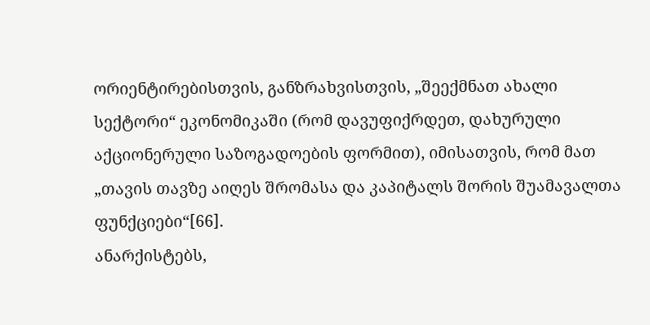ორიენტირებისთვის, განზრახვისთვის, „შეექმნათ ახალი სექტორი“ ეკონომიკაში (რომ დავუფიქრდეთ, დახურული აქციონერული საზოგადოების ფორმით), იმისათვის, რომ მათ „თავის თავზე აიღეს შრომასა და კაპიტალს შორის შუამავალთა ფუნქციები“[66].
ანარქისტებს,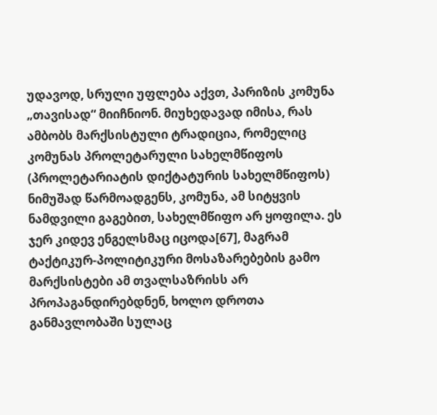უდავოდ, სრული უფლება აქვთ, პარიზის კომუნა „თავისად“ მიიჩნიონ. მიუხედავად იმისა, რას ამბობს მარქსისტული ტრადიცია, რომელიც კომუნას პროლეტარული სახელმწიფოს (პროლეტარიატის დიქტატურის სახელმწიფოს) ნიმუშად წარმოადგენს, კომუნა, ამ სიტყვის ნამდვილი გაგებით, სახელმწიფო არ ყოფილა. ეს ჯერ კიდევ ენგელსმაც იცოდა[67], მაგრამ ტაქტიკურ-პოლიტიკური მოსაზარებების გამო მარქსისტები ამ თვალსაზრისს არ პროპაგანდირებდნენ, ხოლო დროთა განმავლობაში სულაც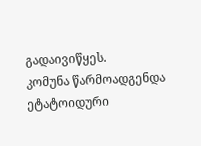გადაივიწყეს.
კომუნა წარმოადგენდა ეტატოიდური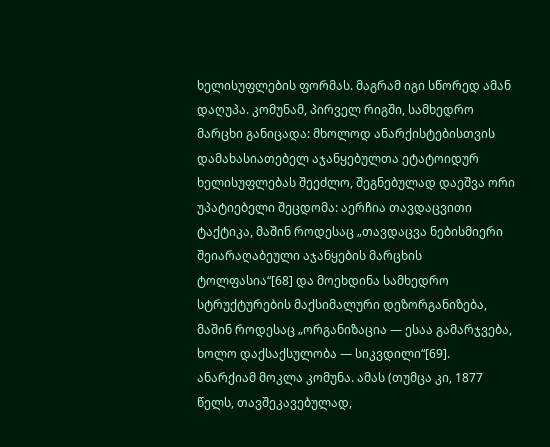ხელისუფლების ფორმას. მაგრამ იგი სწორედ ამან დაღუპა. კომუნამ, პირველ რიგში, სამხედრო მარცხი განიცადა: მხოლოდ ანარქისტებისთვის დამახასიათებელ აჯანყებულთა ეტატოიდურ ხელისუფლებას შეეძლო, შეგნებულად დაეშვა ორი უპატიებელი შეცდომა: აერჩია თავდაცვითი ტაქტიკა, მაშინ როდესაც „თავდაცვა ნებისმიერი შეიარაღაბეული აჯანყების მარცხის ტოლფასია“[68] და მოეხდინა სამხედრო სტრუქტურების მაქსიმალური დეზორგანიზება, მაშინ როდესაც „ორგანიზაცია — ესაა გამარჯვება, ხოლო დაქსაქსულობა — სიკვდილი“[69].
ანარქიამ მოკლა კომუნა. ამას (თუმცა კი, 1877 წელს, თავშეკავებულად,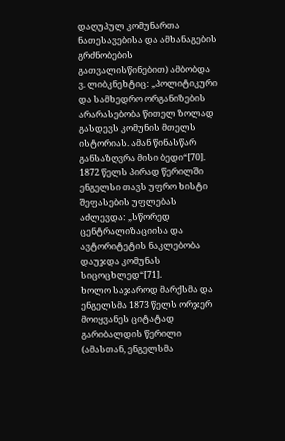დაღუპულ კომუნართა ნათესავებისა და ამხანაგების გრძნობების გათვალისწინებით) ამბობდა ვ. ლიბკნეხტიც: „პოლიტიკური და სამხედრო ორგანიზების არარასებობა წითელ ზოლად გასდევს კომუნის მთელს ისტორიას. ამან წინასწარ განსაზღვრა მისი ბედი“[70]. 1872 წელს პირად წერილში ენგელსი თავს უფრო ხისტი შეფასების უფლებას აძლევდა: „სწორედ ცენტრალიზაციისა და ავტორიტეტის ნაკლებობა დაუჯდა კომუნას სიცოცხლედ“[71].
ხოლო საჯაროდ მარქსმა და ენგელსმა 1873 წელს ორჯერ მოიყვანეს ციტატად გარიბალდის წერილი (ამასთან, ენგელსმა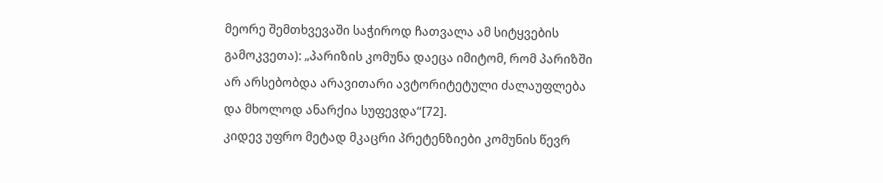მეორე შემთხვევაში საჭიროდ ჩათვალა ამ სიტყვების გამოკვეთა): „პარიზის კომუნა დაეცა იმიტომ, რომ პარიზში არ არსებობდა არავითარი ავტორიტეტული ძალაუფლება და მხოლოდ ანარქია სუფევდა“[72].
კიდევ უფრო მეტად მკაცრი პრეტენზიები კომუნის წევრ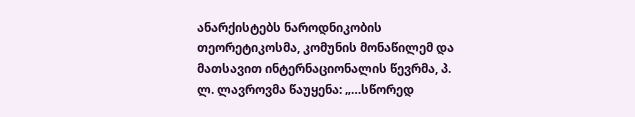ანარქისტებს ნაროდნიკობის თეორეტიკოსმა, კომუნის მონაწილემ და მათსავით ინტერნაციონალის წევრმა, პ. ლ. ლავროვმა წაუყენა: „…სწორედ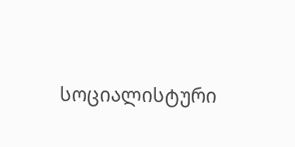სოციალისტური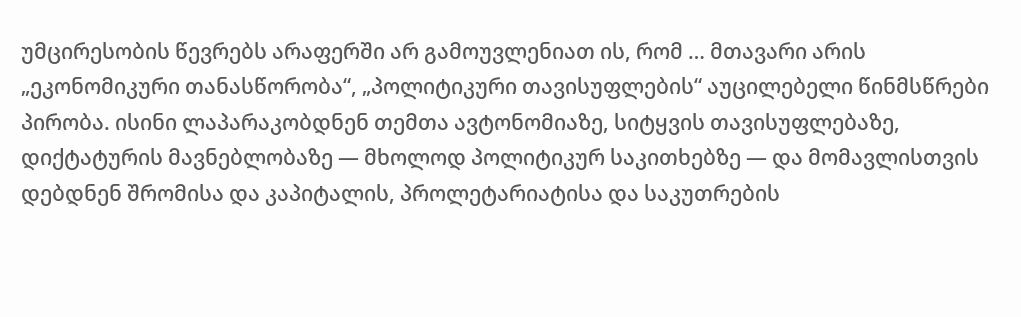უმცირესობის წევრებს არაფერში არ გამოუვლენიათ ის, რომ … მთავარი არის „ეკონომიკური თანასწორობა“, „პოლიტიკური თავისუფლების“ აუცილებელი წინმსწრები პირობა. ისინი ლაპარაკობდნენ თემთა ავტონომიაზე, სიტყვის თავისუფლებაზე, დიქტატურის მავნებლობაზე — მხოლოდ პოლიტიკურ საკითხებზე — და მომავლისთვის დებდნენ შრომისა და კაპიტალის, პროლეტარიატისა და საკუთრების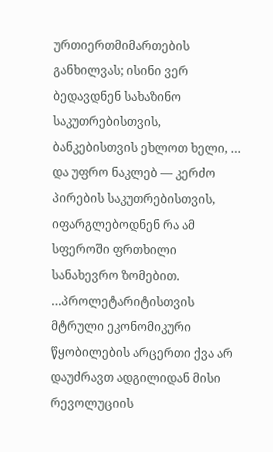ურთიერთმიმართების განხილვას; ისინი ვერ ბედავდნენ სახაზინო საკუთრებისთვის, ბანკებისთვის ეხლოთ ხელი, … და უფრო ნაკლებ — კერძო პირების საკუთრებისთვის, იფარგლებოდნენ რა ამ სფეროში ფრთხილი სანახევრო ზომებით. …პროლეტარიტისთვის მტრული ეკონომიკური წყობილების არცერთი ქვა არ დაუძრავთ ადგილიდან მისი რევოლუციის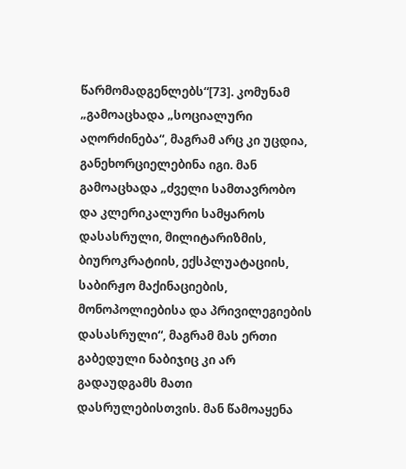წარმომადგენლებს“[73]. კომუნამ „გამოაცხადა „სოციალური აღორძინება“, მაგრამ არც კი უცდია, განეხორციელებინა იგი. მან გამოაცხადა „ძველი სამთავრობო და კლერიკალური სამყაროს დასასრული, მილიტარიზმის, ბიუროკრატიის, ექსპლუატაციის, საბირჟო მაქინაციების, მონოპოლიებისა და პრივილეგიების დასასრული“, მაგრამ მას ერთი გაბედული ნაბიჯიც კი არ გადაუდგამს მათი დასრულებისთვის. მან წამოაყენა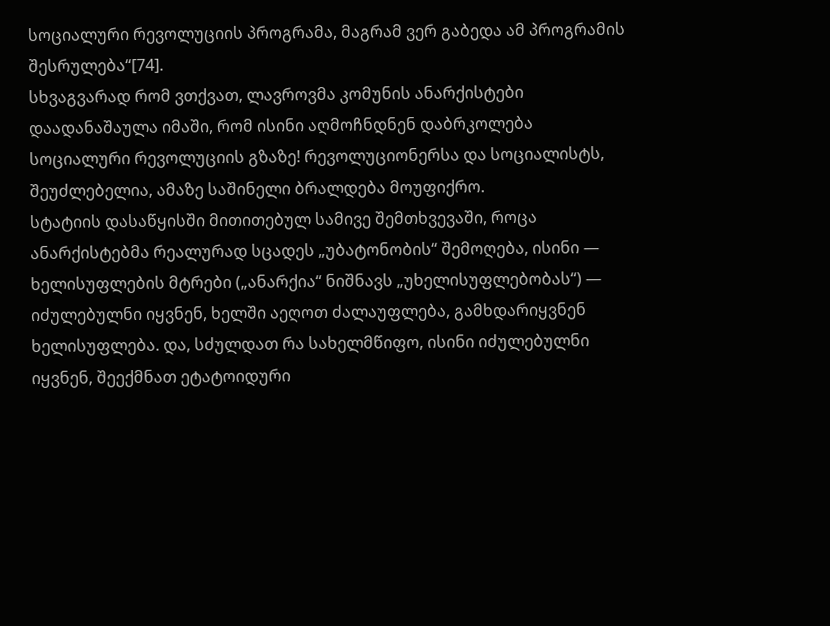სოციალური რევოლუციის პროგრამა, მაგრამ ვერ გაბედა ამ პროგრამის შესრულება“[74].
სხვაგვარად რომ ვთქვათ, ლავროვმა კომუნის ანარქისტები დაადანაშაულა იმაში, რომ ისინი აღმოჩნდნენ დაბრკოლება სოციალური რევოლუციის გზაზე! რევოლუციონერსა და სოციალისტს, შეუძლებელია, ამაზე საშინელი ბრალდება მოუფიქრო.
სტატიის დასაწყისში მითითებულ სამივე შემთხვევაში, როცა ანარქისტებმა რეალურად სცადეს „უბატონობის“ შემოღება, ისინი — ხელისუფლების მტრები („ანარქია“ ნიშნავს „უხელისუფლებობას“) — იძულებულნი იყვნენ, ხელში აეღოთ ძალაუფლება, გამხდარიყვნენ ხელისუფლება. და, სძულდათ რა სახელმწიფო, ისინი იძულებულნი იყვნენ, შეექმნათ ეტატოიდური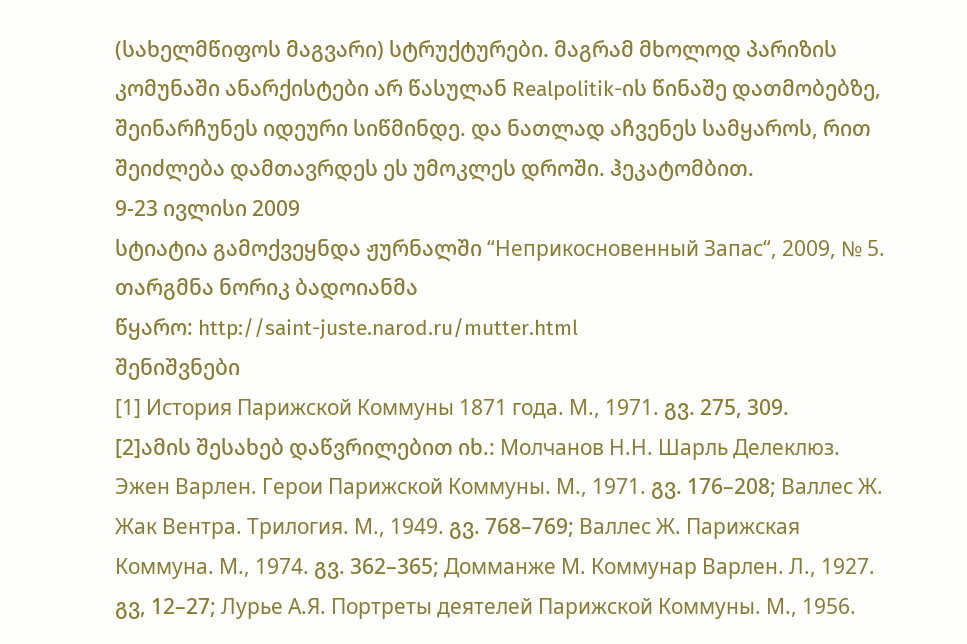(სახელმწიფოს მაგვარი) სტრუქტურები. მაგრამ მხოლოდ პარიზის კომუნაში ანარქისტები არ წასულან Realpolitik-ის წინაშე დათმობებზე, შეინარჩუნეს იდეური სიწმინდე. და ნათლად აჩვენეს სამყაროს, რით შეიძლება დამთავრდეს ეს უმოკლეს დროში. ჰეკატომბით.
9-23 ივლისი 2009
სტიატია გამოქვეყნდა ჟურნალში “Неприкосновенный Запас“, 2009, № 5.
თარგმნა ნორიკ ბადოიანმა
წყარო: http://saint-juste.narod.ru/mutter.html
შენიშვნები
[1] История Парижской Коммуны 1871 года. М., 1971. გვ. 275, 309.
[2]ამის შესახებ დაწვრილებით იხ.: Молчанов Н.Н. Шарль Делеклюз. Эжен Варлен. Герои Парижской Коммуны. М., 1971. გვ. 176–208; Валлес Ж. Жак Вентра. Трилогия. М., 1949. გვ. 768–769; Валлес Ж. Парижская Коммуна. М., 1974. გვ. 362–365; Домманже М. Коммунар Варлен. Л., 1927. გვ, 12–27; Лурье А.Я. Портреты деятелей Парижской Коммуны. М., 1956.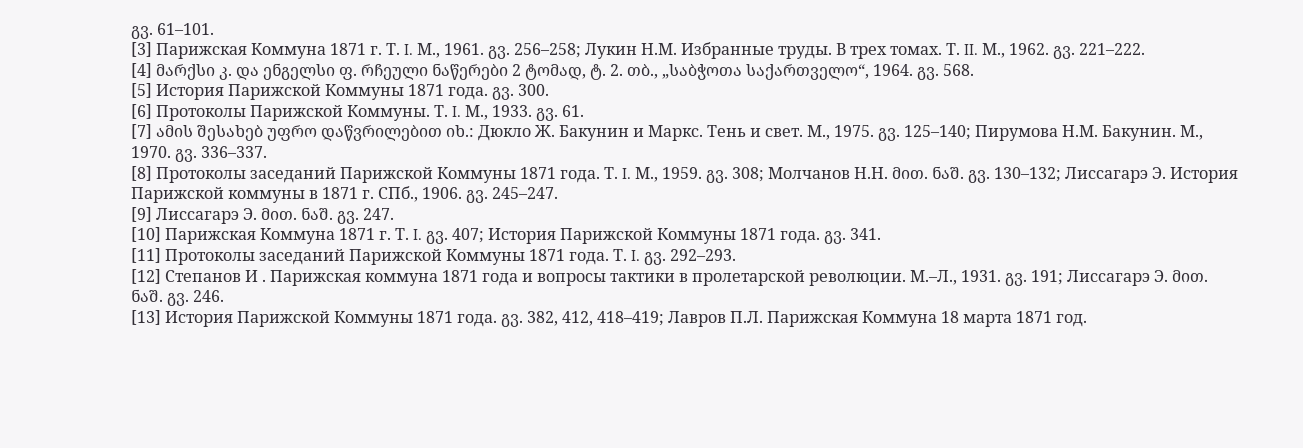გვ. 61–101.
[3] Парижская Коммуна 1871 г. Т. I. М., 1961. გვ. 256–258; Лукин Н.М. Избранные труды. В трех томах. Т. II. М., 1962. გვ. 221–222.
[4] მარქსი კ. და ენგელსი ფ. რჩეული ნაწერები 2 ტომად, ტ. 2. თბ., „საბჭოთა საქართველო“, 1964. გვ. 568.
[5] История Парижской Коммуны 1871 года. გვ. 300.
[6] Протоколы Парижской Коммуны. Т. I. М., 1933. გვ. 61.
[7] ამის შესახებ უფრო დაწვრილებით იხ.: Дюкло Ж. Бакунин и Маркс. Тень и свет. М., 1975. გვ. 125–140; Пирумова Н.М. Бакунин. М., 1970. გვ. 336–337.
[8] Протоколы заседаний Парижской Коммуны 1871 года. Т. I. М., 1959. გვ. 308; Молчанов Н.Н. მით. ნაშ. გვ. 130–132; Лиссагарэ Э. История Парижской коммуны в 1871 г. СПб., 1906. გვ. 245–247.
[9] Лиссагарэ Э. მით. ნაშ. გვ. 247.
[10] Парижская Коммуна 1871 г. Т. I. გვ. 407; История Парижской Коммуны 1871 года. გვ. 341.
[11] Протоколы заседаний Парижской Коммуны 1871 года. Т. I. გვ. 292–293.
[12] Степанов И . Парижская коммуна 1871 года и вопросы тактики в пролетарской революции. М.–Л., 1931. გვ. 191; Лиссагарэ Э. მით. ნაშ. გვ. 246.
[13] История Парижской Коммуны 1871 года. გვ. 382, 412, 418–419; Лавров П.Л. Парижская Коммуна 18 марта 1871 год.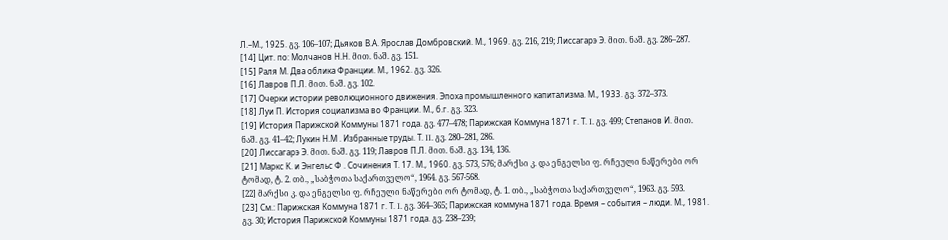Л.–М., 1925. გვ. 106–107; Дьяков В.А. Ярослав Домбровский. М., 1969. გვ. 216, 219; Лиссагарэ Э. მით. ნაშ. გვ. 286–287.
[14] Цит. по: Молчанов Н.Н. მით. ნაშ. გვ. 151.
[15] Раля М. Два облика Франции. М., 1962. გვ. 326.
[16] Лавров П.Л. მით. ნაშ. გვ. 102.
[17] Очерки истории революционного движения. Эпоха промышленного капитализма. М., 1933. გვ. 372–373.
[18] Луи П. История социализма во Франции. М., б.г. გვ. 323.
[19] История Парижской Коммуны 1871 года. გვ. 477–478; Парижская Коммуна 1871 г. Т. I. გვ. 499; Степанов И. მით. ნაშ. გვ. 41–42; Лукин Н.М . Избранные труды. Т. II. გვ. 280–281, 286.
[20] Лиссагарэ Э. მით. ნაშ. გვ. 119; Лавров П.Л. მით. ნაშ. გვ. 134, 136.
[21] Маркс К. и Энгельс Ф . Сочинения Т. 17. М., 1960. გვ. 573, 576; მარქსი კ. და ენგელსი ფ. რჩეული ნაწერები ორ ტომად, ტ. 2. თბ., „საბჭოთა საქართველო“, 1964. გვ. 567-568.
[22] მარქსი კ. და ენგელსი ფ. რჩეული ნაწერები ორ ტომად, ტ. 1. თბ., „საბჭოთა საქართველო“, 1963. გვ. 593.
[23] См.: Парижская Коммуна 1871 г. Т. I. გვ. 364–365; Парижская коммуна 1871 года. Время – события – люди. М., 1981. გვ. 30; История Парижской Коммуны 1871 года. გვ. 238–239;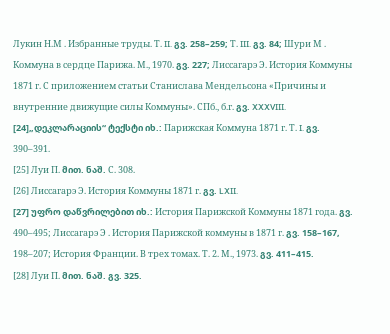Лукин Н.М . Избранные труды. Т. II. გვ. 258–259; Т. III. გვ. 84; Шури М . Коммуна в сердце Парижа. М., 1970. გვ. 227; Лиссагарэ Э. История Коммуны 1871 г. С приложением статьи Станислава Мендельсона «Причины и внутренние движущие силы Коммуны». СПб., б.г. გვ. XXXVIII.
[24]„დეკლარაციის“ ტექსტი იხ.: Парижская Коммуна 1871 г. Т. I. გვ. 390–391.
[25] Луи П. მით. ნაშ. С. 308.
[26] Лиссагарэ Э. История Коммуны 1871 г. გვ. LXII.
[27] უფრო დაწვრილებით იხ.: История Парижской Коммуны 1871 года. გვ. 490–495; Лиссагарэ Э . История Парижской коммуны в 1871 г. გვ. 158–167, 198–207; История Франции. В трех томах. Т. 2. М., 1973. გვ. 411–415.
[28] Луи П. მით. ნაშ. გვ. 325.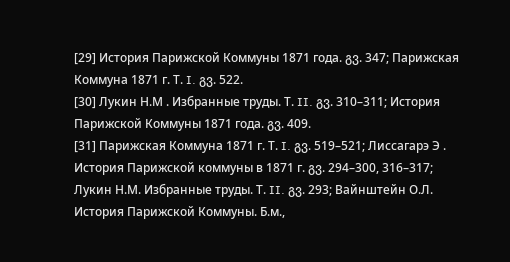[29] История Парижской Коммуны 1871 года. გვ. 347; Парижская Коммуна 1871 г. Т. I. გვ. 522.
[30] Лукин Н.М . Избранные труды. Т. II. გვ. 310–311; История Парижской Коммуны 1871 года. გვ. 409.
[31] Парижская Коммуна 1871 г. Т. I. გვ. 519–521; Лиссагарэ Э . История Парижской коммуны в 1871 г. გვ. 294–300, 316–317; Лукин Н.М. Избранные труды. Т. II. გვ. 293; Вайнштейн О.Л. История Парижской Коммуны. Б.м.,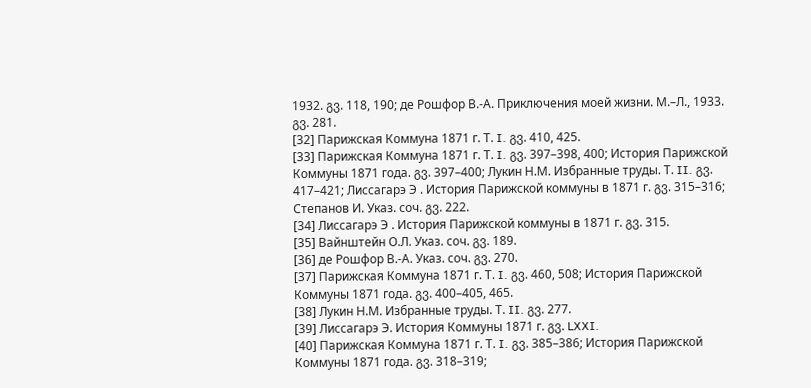1932. გვ. 118, 190; де Рошфор В.-А. Приключения моей жизни. М.–Л., 1933. გვ. 281.
[32] Парижская Коммуна 1871 г. Т. I. გვ. 410, 425.
[33] Парижская Коммуна 1871 г. Т. I. გვ. 397–398, 400; История Парижской Коммуны 1871 года. გვ. 397–400; Лукин Н.М. Избранные труды. Т. II. გვ. 417–421; Лиссагарэ Э . История Парижской коммуны в 1871 г. გვ. 315–316; Степанов И. Указ. соч. გვ. 222.
[34] Лиссагарэ Э . История Парижской коммуны в 1871 г. გვ. 315.
[35] Вайнштейн О.Л. Указ. соч. გვ. 189.
[36] де Рошфор В.-А. Указ. соч. გვ. 270.
[37] Парижская Коммуна 1871 г. Т. I. გვ. 460, 508; История Парижской Коммуны 1871 года. გვ. 400–405, 465.
[38] Лукин Н.М. Избранные труды. Т. II. გვ. 277.
[39] Лиссагарэ Э. История Коммуны 1871 г. გვ. LXXI.
[40] Парижская Коммуна 1871 г. Т. I. გვ. 385–386; История Парижской Коммуны 1871 года. გვ. 318–319;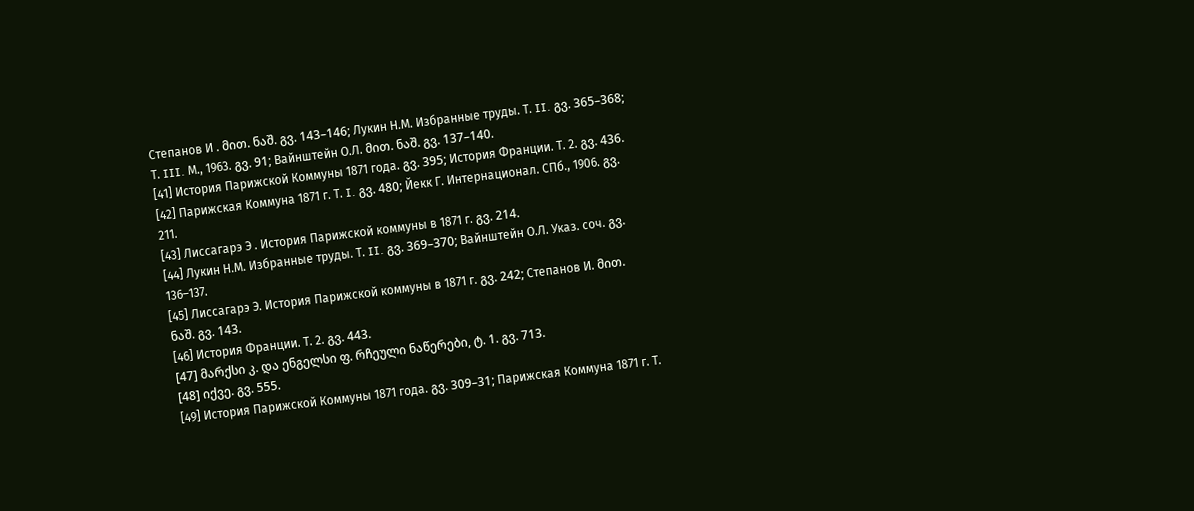Степанов И . მით. ნაშ. გვ. 143–146; Лукин Н.М. Избранные труды. Т. II. გვ. 365–368; Т. III. М., 1963. გვ. 91; Вайнштейн О.Л. მით. ნაშ. გვ. 137–140.
[41] История Парижской Коммуны 1871 года. გვ. 395; История Франции. Т. 2. გვ. 436.
[42] Парижская Коммуна 1871 г. Т. I. გვ. 480; Йекк Г. Интернационал. СПб., 1906. გვ. 211.
[43] Лиссагарэ Э . История Парижской коммуны в 1871 г. გვ. 214.
[44] Лукин Н.М. Избранные труды. Т. II. გვ. 369–370; Вайнштейн О.Л. Указ. соч. გვ. 136–137.
[45] Лиссагарэ Э. История Парижской коммуны в 1871 г. გვ. 242; Степанов И. მით. ნაშ. გვ. 143.
[46] История Франции. Т. 2. გვ. 443.
[47] მარქსი კ. და ენგელსი ფ. რჩეული ნაწერები, ტ. 1. გვ. 713.
[48] იქვე. გვ. 555.
[49] История Парижской Коммуны 1871 года. გვ. 309–31; Парижская Коммуна 1871 г. Т.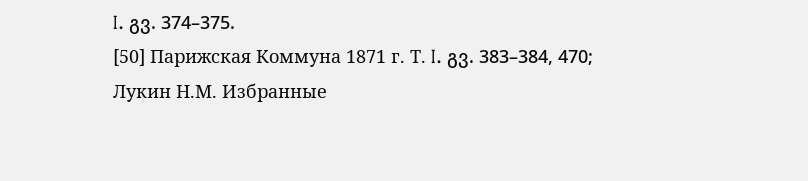I. გვ. 374–375.
[50] Парижская Коммуна 1871 г. Т. I. გვ. 383–384, 470; Лукин Н.М. Избранные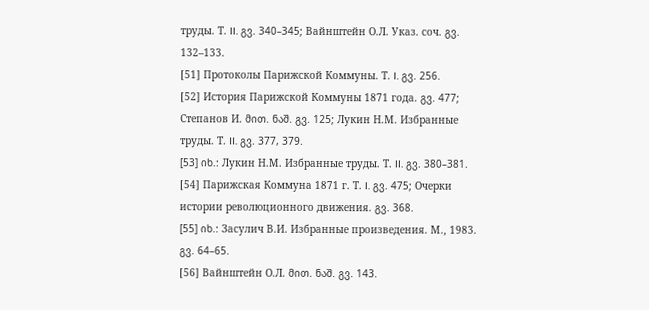труды. Т. II. გვ. 340–345; Вайнштейн О.Л. Указ. соч. გვ. 132–133.
[51] Протоколы Парижской Коммуны. Т. I. გვ. 256.
[52] История Парижской Коммуны 1871 года. გვ. 477; Степанов И. მით. ნაშ. გვ. 125; Лукин Н.М. Избранные труды. Т. II. გვ. 377, 379.
[53] იხ.: Лукин Н.М. Избранные труды. Т. II. გვ. 380–381.
[54] Парижская Коммуна 1871 г. Т. I. გვ. 475; Очерки истории революционного движения. გვ. 368.
[55] იხ.: Засулич В.И. Избранные произведения. М., 1983. გვ. 64–65.
[56] Вайнштейн О.Л. მით. ნაშ. გვ. 143.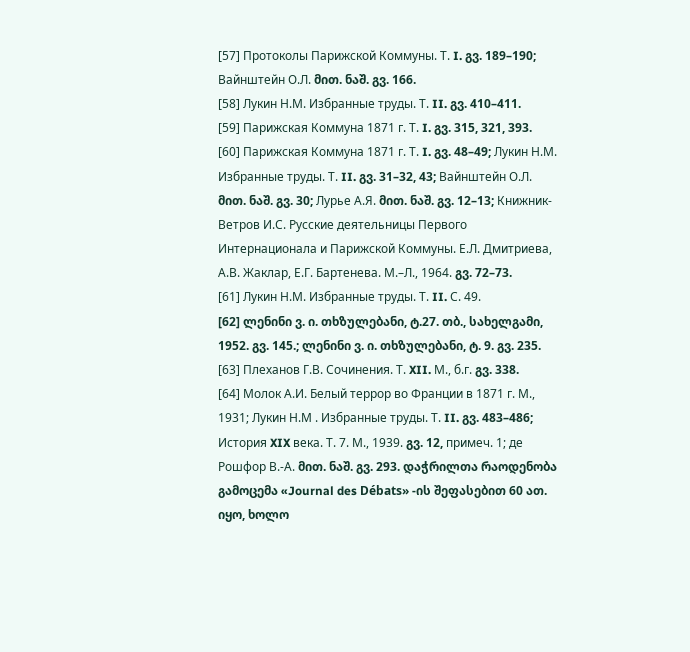[57] Протоколы Парижской Коммуны. Т. I. გვ. 189–190; Вайнштейн О.Л. მით. ნაშ. გვ. 166.
[58] Лукин Н.М. Избранные труды. Т. II. გვ. 410–411.
[59] Парижская Коммуна 1871 г. Т. I. გვ. 315, 321, 393.
[60] Парижская Коммуна 1871 г. Т. I. გვ. 48–49; Лукин Н.М. Избранные труды. Т. II. გვ. 31–32, 43; Вайнштейн О.Л. მით. ნაშ. გვ. 30; Лурье А.Я. მით. ნაშ. გვ. 12–13; Книжник-Ветров И.С. Русские деятельницы Первого Интернационала и Парижской Коммуны. Е.Л. Дмитриева, А.В. Жаклар, Е.Г. Бартенева. М.–Л., 1964. გვ. 72–73.
[61] Лукин Н.М. Избранные труды. Т. II. С. 49.
[62] ლენინი ვ. ი. თხზულებანი, ტ.27. თბ., სახელგამი, 1952. გვ. 145.; ლენინი ვ. ი. თხზულებანი, ტ. 9. გვ. 235.
[63] Плеханов Г.В. Сочинения. Т. XII. М., б.г. გვ. 338.
[64] Молок А.И. Белый террор во Франции в 1871 г. М., 1931; Лукин Н.М . Избранные труды. Т. II. გვ. 483–486; История XIX века. Т. 7. М., 1939. გვ. 12, примеч. 1; де Рошфор В.-А. მით. ნაშ. გვ. 293. დაჭრილთა რაოდენობა გამოცემა «Journal des Débats» -ის შეფასებით 60 ათ. იყო, ხოლო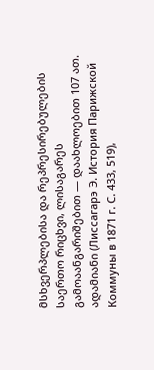მსხვერპლებისა და რეპრესირებულების საერთო რიცხვი, ლისაგარეს გამოაანგარიშებით — დაახლოებით 107 ათ. ადამიანი (Лиссагарэ Э. История Парижской Коммуны в 1871 г. С. 433, 519),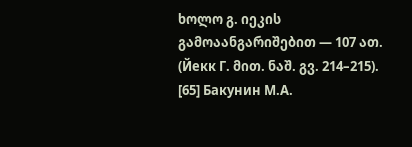ხოლო გ. იეკის გამოაანგარიშებით — 107 ათ. (Йекк Г. მით. ნაშ. გვ. 214–215).
[65] Бакунин М.А.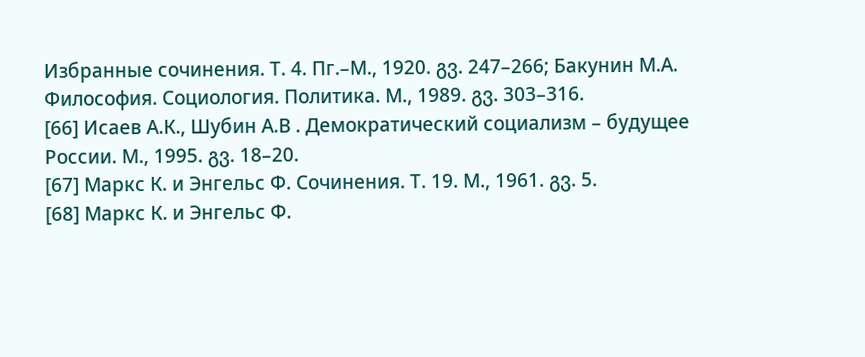Избранные сочинения. Т. 4. Пг.–М., 1920. გვ. 247–266; Бакунин М.А. Философия. Социология. Политика. М., 1989. გვ. 303–316.
[66] Исаев А.К., Шубин А.В . Демократический социализм – будущее России. М., 1995. გვ. 18–20.
[67] Маркс К. и Энгельс Ф. Сочинения. Т. 19. М., 1961. გვ. 5.
[68] Маркс К. и Энгельс Ф.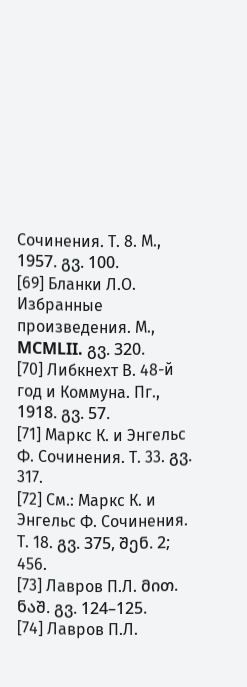Сочинения. Т. 8. М., 1957. გვ. 100.
[69] Бланки Л.О. Избранные произведения. М., MCMLII. გვ. 320.
[70] Либкнехт В. 48-й год и Коммуна. Пг., 1918. გვ. 57.
[71] Маркс К. и Энгельс Ф. Сочинения. Т. 33. გვ. 317.
[72] См.: Маркс К. и Энгельс Ф. Сочинения. Т. 18. გვ. 375, შენ. 2; 456.
[73] Лавров П.Л. მით. ნაშ. გვ. 124–125.
[74] Лавров П.Л.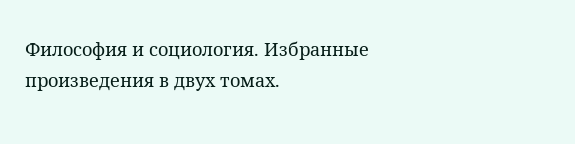Философия и социология. Избранные произведения в двух томах.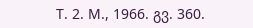Т. 2. М., 1966. გვ. 360.